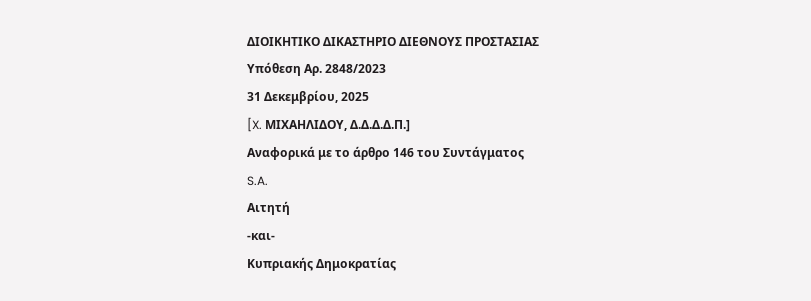ΔΙΟΙΚΗΤΙΚΟ ΔΙΚΑΣΤΗΡΙΟ ΔΙΕΘΝΟΥΣ ΠΡΟΣΤΑΣΙΑΣ
Υπόθεση Αρ. 2848/2023
31 Δεκεμβρίου, 2025
[X. ΜΙΧΑΗΛΙΔΟΥ, Δ.Δ.Δ.Δ.Π.]
Αναφορικά με το άρθρο 146 του Συντάγματος
S.A.
Αιτητή
-και-
Κυπριακής Δημοκρατίας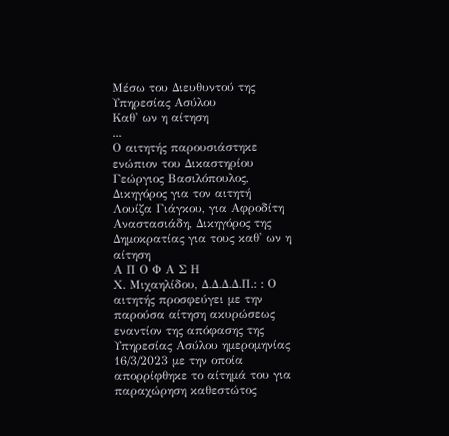Μέσω του Διευθυντού της Υπηρεσίας Ασύλου
Καθ' ων η αίτηση
...
Ο αιτητής παρουσιάστηκε ενώπιον του Δικαστηρίου
Γεώργιος Βασιλόπουλος, Δικηγόρος για τον αιτητή
Λουίζα Γιάγκου, για Αφροδίτη Αναστασιάδη, Δικηγόρος της Δημοκρατίας για τους καθ' ων η αίτηση
Α Π Ο Φ Α Σ Η
Χ. Μιχαηλίδου, Δ.Δ.Δ.Δ.Π.: : Ο αιτητής προσφεύγει με την παρούσα αίτηση ακυρώσεως εναντίον της απόφασης της Υπηρεσίας Ασύλου ημερομηνίας 16/3/2023 με την οποία απορρίφθηκε το αίτημά του για παραχώρηση καθεστώτος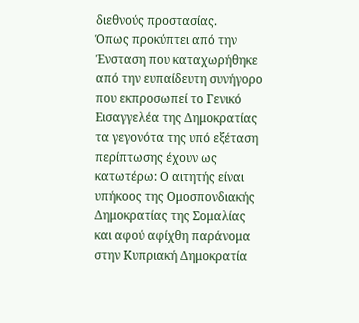διεθνούς προστασίας.
Όπως προκύπτει από την Ένσταση που καταχωρήθηκε από την ευπαίδευτη συνήγορο που εκπροσωπεί το Γενικό Εισαγγελέα της Δημοκρατίας τα γεγονότα της υπό εξέταση περίπτωσης έχουν ως κατωτέρω: Ο αιτητής είναι υπήκοος της Ομοσπονδιακής Δημοκρατίας της Σομαλίας και αφού αφίχθη παράνομα στην Κυπριακή Δημοκρατία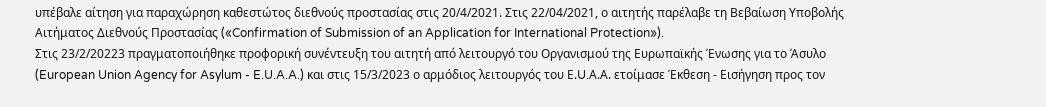υπέβαλε αίτηση για παραχώρηση καθεστώτος διεθνούς προστασίας στις 20/4/2021. Στις 22/04/2021, ο αιτητής παρέλαβε τη Βεβαίωση Υποβολής Αιτήματος Διεθνούς Προστασίας («Confirmation of Submission of an Application for International Protection»).
Στις 23/2/20223 πραγματοποιήθηκε προφορική συνέντευξη του αιτητή από λειτουργό του Οργανισμού της Ευρωπαϊκής Ένωσης για το Άσυλο (European Union Agency for Asylum - E.U.A.A.) και στις 15/3/2023 ο αρμόδιος λειτουργός του Ε.U.Α.Α. ετοίμασε Έκθεση - Εισήγηση προς τον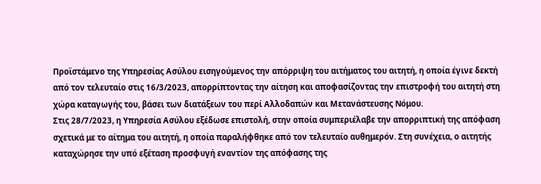Προϊστάμενο της Υπηρεσίας Ασύλου εισηγούμενος την απόρριψη του αιτήματος του αιτητή, η οποία έγινε δεκτή από τον τελευταίο στις 16/3/2023, απορρίπτοντας την αίτηση και αποφασίζοντας την επιστροφή του αιτητή στη χώρα καταγωγής του, βάσει των διατάξεων του περί Αλλοδαπών και Μετανάστευσης Νόμου.
Στις 28/7/2023, η Υπηρεσία Ασύλου εξέδωσε επιστολή, στην οποία συμπεριέλαβε την απορριπτική της απόφαση σχετικά με το αίτημα του αιτητή, η οποία παραλήφθηκε από τον τελευταίο αυθημερόν. Στη συνέχεια, ο αιτητής καταχώρησε την υπό εξέταση προσφυγή εναντίον της απόφασης της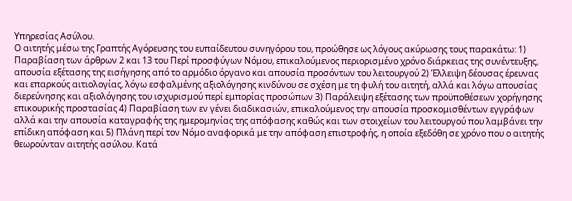Υπηρεσίας Ασύλου.
Ο αιτητής μέσω της Γραπτής Αγόρευσης του ευπαίδευτου συνηγόρου του, προώθησε ως λόγους ακύρωσης τους παρακάτω: 1) Παραβίαση των άρθρων 2 και 13 του Περί προσφύγων Νόμου, επικαλούμενος περιορισμένο χρόνο διάρκειας της συνέντευξης, απουσία εξέτασης της εισήγησης από το αρμόδιο όργανο και απουσία προσόντων του λειτουργού 2) Έλλειψη δέουσας έρευνας και επαρκούς αιτιολογίας, λόγω εσφαλμένης αξιολόγησης κινδύνου σε σχέση με τη φυλή του αιτητή, αλλά και λόγω απουσίας διερεύνησης και αξιολόγησης του ισχυρισμού περί εμπορίας προσώπων 3) Παράλειψη εξέτασης των προϋποθέσεων χορήγησης επικουρικής προστασίας 4) Παραβίαση των εν γένει διαδικασιών, επικαλούμενος την απουσία προσκομισθέντων εγγράφων αλλά και την απουσία καταγραφής της ημερομηνίας της απόφασης καθώς και των στοιχείων του λειτουργού που λαμβάνει την επίδικη απόφαση και 5) Πλάνη περί τον Νόμο αναφορικά με την απόφαση επιστροφής, η οποία εξεδόθη σε χρόνο που ο αιτητής θεωρούνταν αιτητής ασύλου. Κατά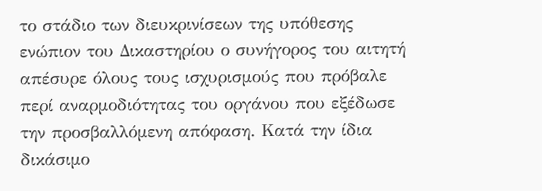το στάδιο των διευκρινίσεων της υπόθεσης ενώπιον του Δικαστηρίου ο συνήγορος του αιτητή απέσυρε όλους τους ισχυρισμούς που πρόβαλε περί αναρμοδιότητας του οργάνου που εξέδωσε την προσβαλλόμενη απόφαση. Κατά την ίδια δικάσιμο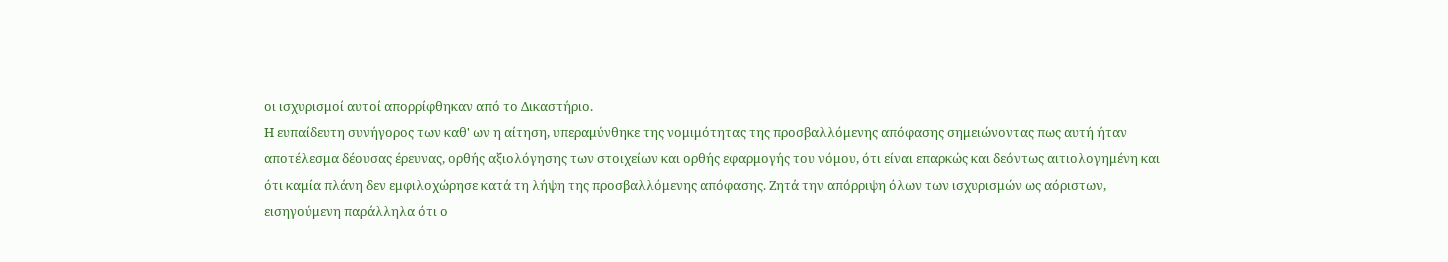οι ισχυρισμοί αυτοί απορρίφθηκαν από το Δικαστήριο.
Η ευπαίδευτη συνήγορος των καθ' ων η αίτηση, υπεραμύνθηκε της νομιμότητας της προσβαλλόμενης απόφασης σημειώνοντας πως αυτή ήταν αποτέλεσμα δέουσας έρευνας, ορθής αξιολόγησης των στοιχείων και ορθής εφαρμογής του νόμου, ότι είναι επαρκώς και δεόντως αιτιολογημένη και ότι καμία πλάνη δεν εμφιλοχώρησε κατά τη λήψη της προσβαλλόμενης απόφασης. Ζητά την απόρριψη όλων των ισχυρισμών ως αόριστων, εισηγούμενη παράλληλα ότι ο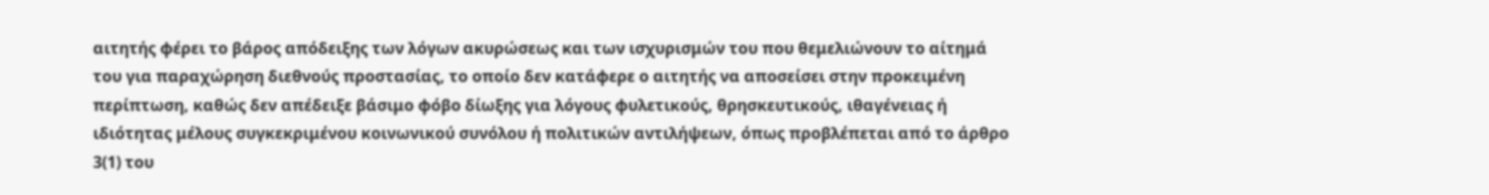αιτητής φέρει το βάρος απόδειξης των λόγων ακυρώσεως και των ισχυρισμών του που θεμελιώνουν το αίτημά του για παραχώρηση διεθνούς προστασίας, το οποίο δεν κατάφερε ο αιτητής να αποσείσει στην προκειμένη περίπτωση, καθώς δεν απέδειξε βάσιμο φόβο δίωξης για λόγους φυλετικούς, θρησκευτικούς, ιθαγένειας ή ιδιότητας μέλους συγκεκριμένου κοινωνικού συνόλου ή πολιτικών αντιλήψεων, όπως προβλέπεται από το άρθρο 3(1) του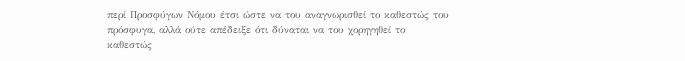περί Προσφύγων Νόμου έτσι ώστε να του αναγνωρισθεί το καθεστώς του πρόσφυγα, αλλά ούτε απέδειξε ότι δύναται να του χορηγηθεί το καθεστώς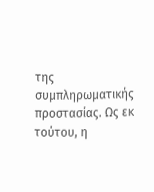της συμπληρωματικής προστασίας. Ως εκ τούτου, η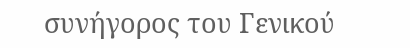συνήγορος του Γενικού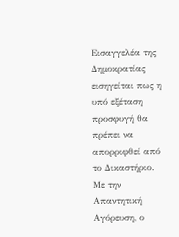Εισαγγελέα της Δημοκρατίας εισηγείται πως η υπό εξέταση προσφυγή θα πρέπει να απορριφθεί από το Δικαστήριο.
Με την Απαντητική Αγόρευση, ο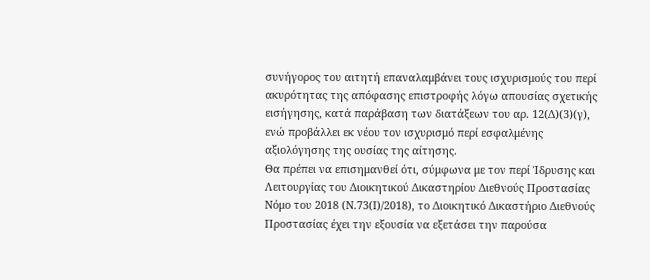συνήγορος του αιτητή επαναλαμβάνει τους ισχυρισμούς του περί ακυρότητας της απόφασης επιστροφής λόγω απουσίας σχετικής εισήγησης, κατά παράβαση των διατάξεων του αρ. 12(Δ)(3)(γ), ενώ προβάλλει εκ νέου τον ισχυρισμό περί εσφαλμένης αξιολόγησης της ουσίας της αίτησης.
Θα πρέπει να επισημανθεί ότι, σύμφωνα με τον περί Ίδρυσης και Λειτουργίας του Διοικητικού Δικαστηρίου Διεθνούς Προστασίας Νόμο του 2018 (Ν.73(Ι)/2018), το Διοικητικό Δικαστήριο Διεθνούς Προστασίας έχει την εξουσία να εξετάσει την παρούσα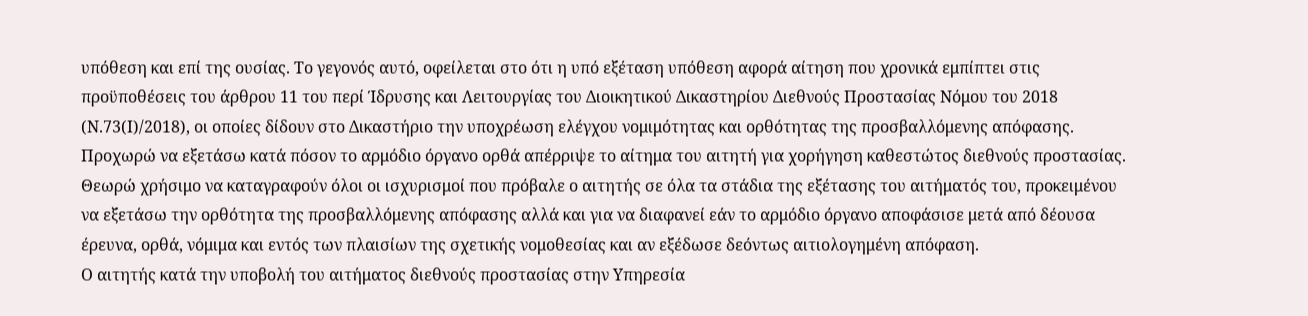υπόθεση και επί της ουσίας. Το γεγονός αυτό, οφείλεται στο ότι η υπό εξέταση υπόθεση αφορά αίτηση που χρονικά εμπίπτει στις προϋποθέσεις του άρθρου 11 του περί Ίδρυσης και Λειτουργίας του Διοικητικού Δικαστηρίου Διεθνούς Προστασίας Νόμου του 2018 (Ν.73(Ι)/2018), οι οποίες δίδουν στο Δικαστήριο την υποχρέωση ελέγχου νομιμότητας και ορθότητας της προσβαλλόμενης απόφασης.
Προχωρώ να εξετάσω κατά πόσον το αρμόδιο όργανο ορθά απέρριψε το αίτημα του αιτητή για χορήγηση καθεστώτος διεθνούς προστασίας. Θεωρώ χρήσιμο να καταγραφούν όλοι οι ισχυρισμοί που πρόβαλε ο αιτητής σε όλα τα στάδια της εξέτασης του αιτήματός του, προκειμένου να εξετάσω την ορθότητα της προσβαλλόμενης απόφασης αλλά και για να διαφανεί εάν το αρμόδιο όργανο αποφάσισε μετά από δέουσα έρευνα, ορθά, νόμιμα και εντός των πλαισίων της σχετικής νομοθεσίας και αν εξέδωσε δεόντως αιτιολογημένη απόφαση.
Ο αιτητής κατά την υποβολή του αιτήματος διεθνούς προστασίας στην Υπηρεσία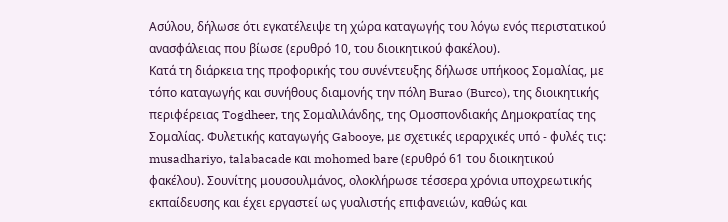Ασύλου, δήλωσε ότι εγκατέλειψε τη χώρα καταγωγής του λόγω ενός περιστατικού ανασφάλειας που βίωσε (ερυθρό 10, του διοικητικού φακέλου).
Κατά τη διάρκεια της προφορικής του συνέντευξης δήλωσε υπήκοος Σομαλίας, με τόπο καταγωγής και συνήθους διαμονής την πόλη Burao (Burco), της διοικητικής περιφέρειας Togdheer, της Σομαλιλάνδης, της Ομοσπονδιακής Δημοκρατίας της Σομαλίας. Φυλετικής καταγωγής Gabooye, με σχετικές ιεραρχικές υπό - φυλές τις: musadhariyo, talabacade και mohomed bare (ερυθρό 61 του διοικητικού φακέλου). Σουνίτης μουσουλμάνος, ολοκλήρωσε τέσσερα χρόνια υποχρεωτικής εκπαίδευσης και έχει εργαστεί ως γυαλιστής επιφανειών, καθώς και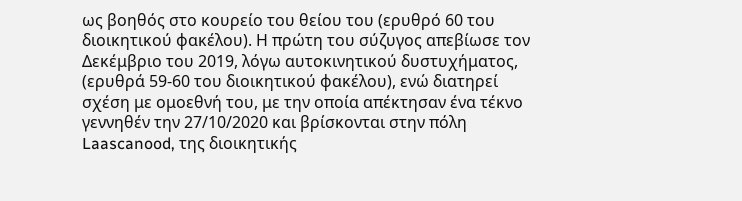ως βοηθός στο κουρείο του θείου του (ερυθρό 60 του διοικητικού φακέλου). Η πρώτη του σύζυγος απεβίωσε τον Δεκέμβριο του 2019, λόγω αυτοκινητικού δυστυχήματος, (ερυθρά 59-60 του διοικητικού φακέλου), ενώ διατηρεί σχέση με ομοεθνή του, με την οποία απέκτησαν ένα τέκνο γεννηθέν την 27/10/2020 και βρίσκονται στην πόλη Laascanood, της διοικητικής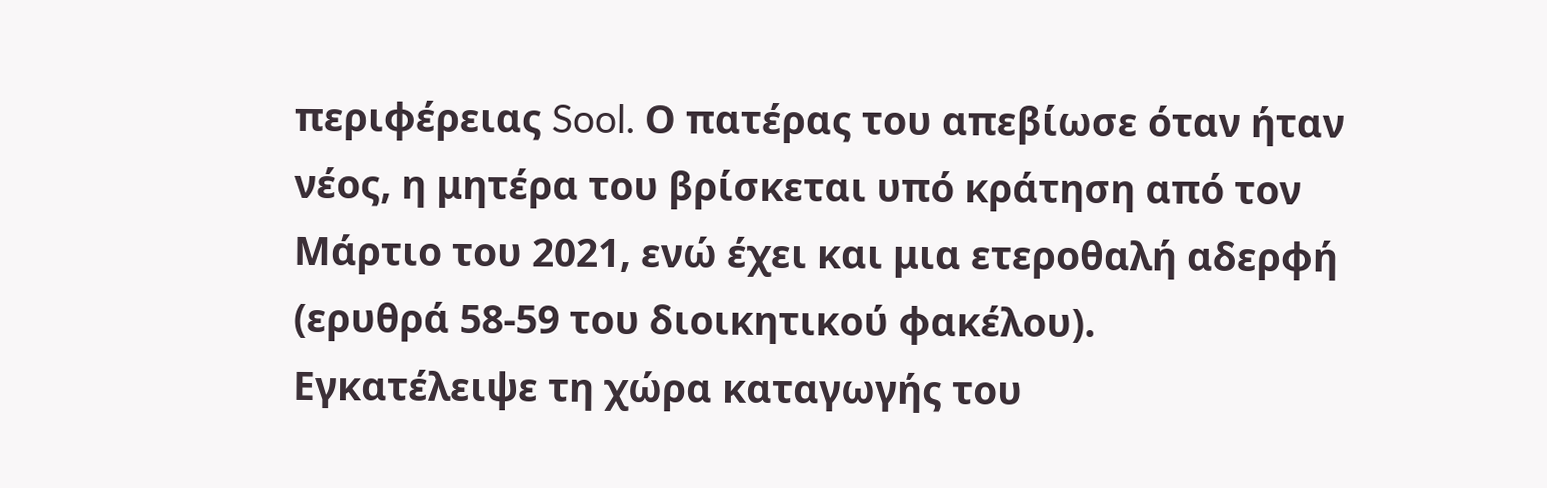περιφέρειας Sool. Ο πατέρας του απεβίωσε όταν ήταν νέος, η μητέρα του βρίσκεται υπό κράτηση από τον Μάρτιο του 2021, ενώ έχει και μια ετεροθαλή αδερφή (ερυθρά 58-59 του διοικητικού φακέλου). Εγκατέλειψε τη χώρα καταγωγής του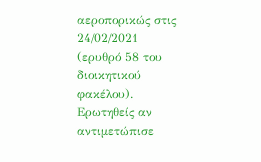αεροπορικώς στις 24/02/2021 (ερυθρό 58 του διοικητικού φακέλου).
Ερωτηθείς αν αντιμετώπισε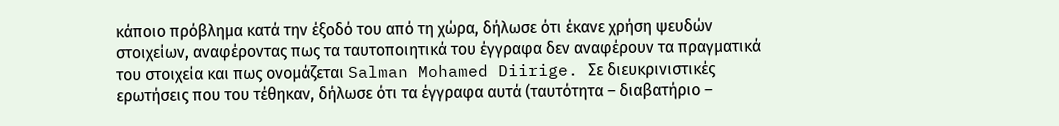κάποιο πρόβλημα κατά την έξοδό του από τη χώρα, δήλωσε ότι έκανε χρήση ψευδών στοιχείων, αναφέροντας πως τα ταυτοποιητικά του έγγραφα δεν αναφέρουν τα πραγματικά του στοιχεία και πως ονομάζεται Salman Mohamed Diirige. Σε διευκρινιστικές ερωτήσεις που του τέθηκαν, δήλωσε ότι τα έγγραφα αυτά (ταυτότητα – διαβατήριο –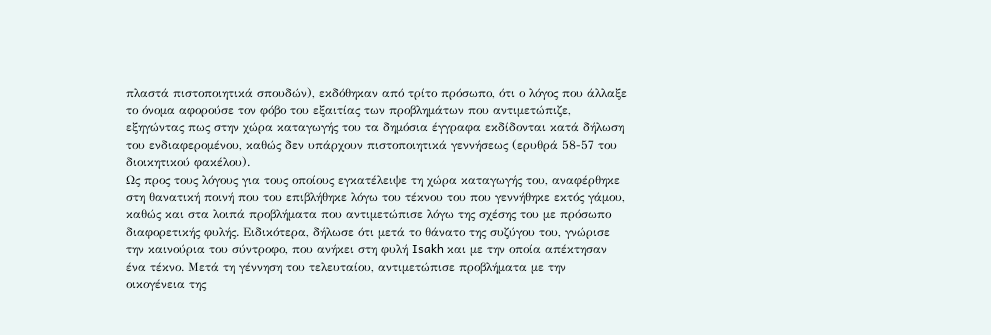πλαστά πιστοποιητικά σπουδών), εκδόθηκαν από τρίτο πρόσωπο, ότι ο λόγος που άλλαξε το όνομα αφορούσε τον φόβο του εξαιτίας των προβλημάτων που αντιμετώπιζε, εξηγώντας πως στην χώρα καταγωγής του τα δημόσια έγγραφα εκδίδονται κατά δήλωση του ενδιαφερομένου, καθώς δεν υπάρχουν πιστοποιητικά γεννήσεως (ερυθρά 58-57 του διοικητικού φακέλου).
Ως προς τους λόγους για τους οποίους εγκατέλειψε τη χώρα καταγωγής του, αναφέρθηκε στη θανατική ποινή που του επιβλήθηκε λόγω του τέκνου του που γεννήθηκε εκτός γάμου, καθώς και στα λοιπά προβλήματα που αντιμετώπισε λόγω της σχέσης του με πρόσωπο διαφορετικής φυλής. Ειδικότερα, δήλωσε ότι μετά το θάνατο της συζύγου του, γνώρισε την καινούρια του σύντροφο, που ανήκει στη φυλή Isakh και με την οποία απέκτησαν ένα τέκνο. Μετά τη γέννηση του τελευταίου, αντιμετώπισε προβλήματα με την οικογένεια της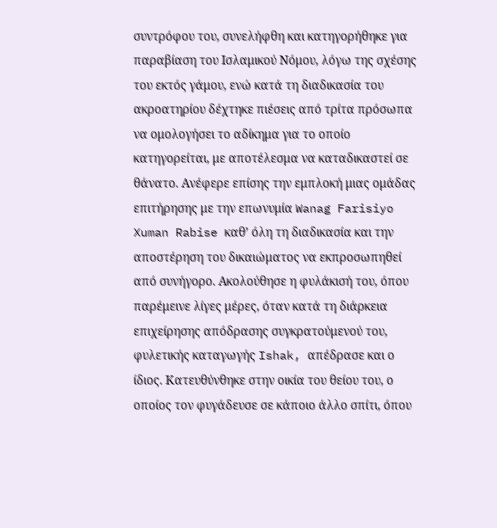συντρόφου του, συνελήφθη και κατηγορήθηκε για παραβίαση του Ισλαμικού Νόμου, λόγω της σχέσης του εκτός γάμου, ενώ κατά τη διαδικασία του ακροατηρίου δέχτηκε πιέσεις από τρίτα πρόσωπα να ομολογήσει το αδίκημα για το οποίο κατηγορείται, με αποτέλεσμα να καταδικαστεί σε θάνατο. Ανέφερε επίσης την εμπλοκή μιας ομάδας επιτήρησης με την επωνυμία Wanag Farisiyo Xuman Rabise καθ’ όλη τη διαδικασία και την αποστέρηση του δικαιώματος να εκπροσωπηθεί από συνήγορο. Ακολούθησε η φυλάκισή του, όπου παρέμεινε λίγες μέρες, όταν κατά τη διάρκεια επιχείρησης απόδρασης συγκρατούμενού του, φυλετικής καταγωγής Ishak, απέδρασε και ο ίδιος. Κατευθύνθηκε στην οικία του θείου του, ο οποίος τον φυγάδευσε σε κάποιο άλλο σπίτι, όπου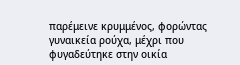παρέμεινε κρυμμένος, φορώντας γυναικεία ρούχα, μέχρι που φυγαδεύτηκε στην οικία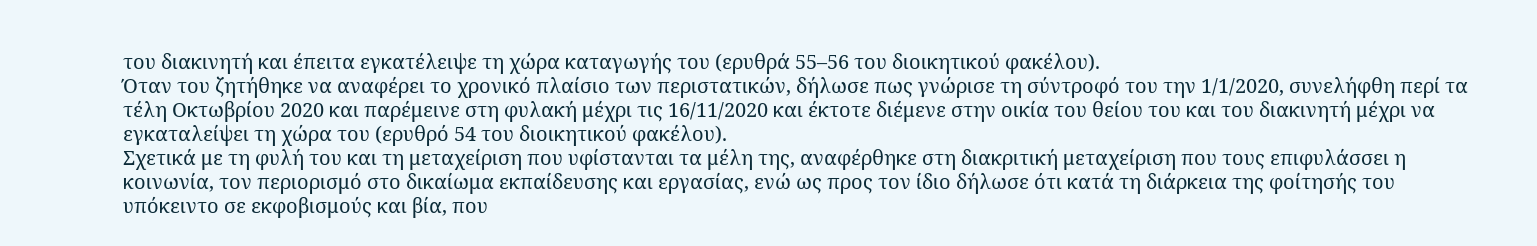του διακινητή και έπειτα εγκατέλειψε τη χώρα καταγωγής του (ερυθρά 55–56 του διοικητικού φακέλου).
Όταν του ζητήθηκε να αναφέρει το χρονικό πλαίσιο των περιστατικών, δήλωσε πως γνώρισε τη σύντροφό του την 1/1/2020, συνελήφθη περί τα τέλη Οκτωβρίου 2020 και παρέμεινε στη φυλακή μέχρι τις 16/11/2020 και έκτοτε διέμενε στην οικία του θείου του και του διακινητή μέχρι να εγκαταλείψει τη χώρα του (ερυθρό 54 του διοικητικού φακέλου).
Σχετικά με τη φυλή του και τη μεταχείριση που υφίστανται τα μέλη της, αναφέρθηκε στη διακριτική μεταχείριση που τους επιφυλάσσει η κοινωνία, τον περιορισμό στο δικαίωμα εκπαίδευσης και εργασίας, ενώ ως προς τον ίδιο δήλωσε ότι κατά τη διάρκεια της φοίτησής του υπόκειντο σε εκφοβισμούς και βία, που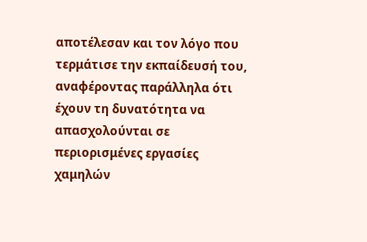αποτέλεσαν και τον λόγο που τερμάτισε την εκπαίδευσή του, αναφέροντας παράλληλα ότι έχουν τη δυνατότητα να απασχολούνται σε περιορισμένες εργασίες χαμηλών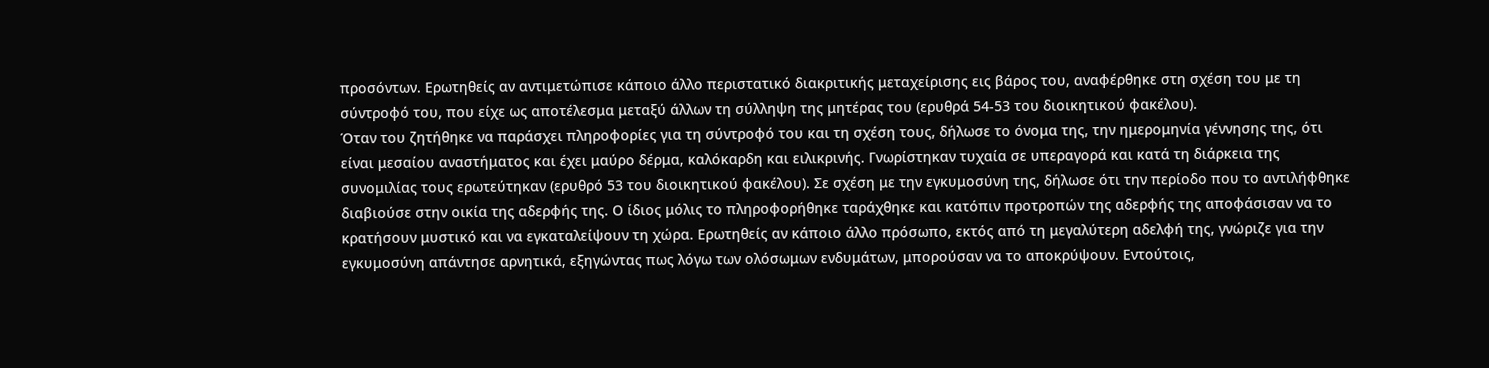προσόντων. Ερωτηθείς αν αντιμετώπισε κάποιο άλλο περιστατικό διακριτικής μεταχείρισης εις βάρος του, αναφέρθηκε στη σχέση του με τη σύντροφό του, που είχε ως αποτέλεσμα μεταξύ άλλων τη σύλληψη της μητέρας του (ερυθρά 54-53 του διοικητικού φακέλου).
Όταν του ζητήθηκε να παράσχει πληροφορίες για τη σύντροφό του και τη σχέση τους, δήλωσε το όνομα της, την ημερομηνία γέννησης της, ότι είναι μεσαίου αναστήματος και έχει μαύρο δέρμα, καλόκαρδη και ειλικρινής. Γνωρίστηκαν τυχαία σε υπεραγορά και κατά τη διάρκεια της συνομιλίας τους ερωτεύτηκαν (ερυθρό 53 του διοικητικού φακέλου). Σε σχέση με την εγκυμοσύνη της, δήλωσε ότι την περίοδο που το αντιλήφθηκε διαβιούσε στην οικία της αδερφής της. Ο ίδιος μόλις το πληροφορήθηκε ταράχθηκε και κατόπιν προτροπών της αδερφής της αποφάσισαν να το κρατήσουν μυστικό και να εγκαταλείψουν τη χώρα. Ερωτηθείς αν κάποιο άλλο πρόσωπο, εκτός από τη μεγαλύτερη αδελφή της, γνώριζε για την εγκυμοσύνη απάντησε αρνητικά, εξηγώντας πως λόγω των ολόσωμων ενδυμάτων, μπορούσαν να το αποκρύψουν. Εντούτοις,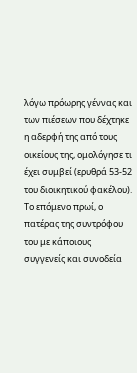λόγω πρόωρης γέννας και των πιέσεων που δέχτηκε η αδερφή της από τους οικείους της, ομολόγησε τι έχει συμβεί (ερυθρά 53-52 του διοικητικού φακέλου).
Το επόμενο πρωί, ο πατέρας της συντρόφου του με κάποιους συγγενείς και συνοδεία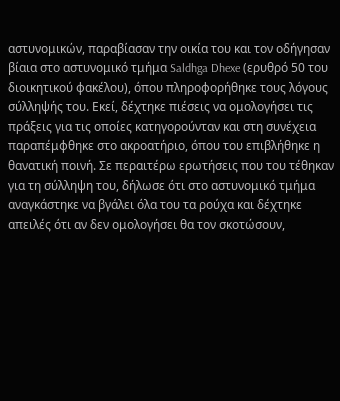αστυνομικών, παραβίασαν την οικία του και τον οδήγησαν βίαια στο αστυνομικό τμήμα Saldhga Dhexe (ερυθρό 50 του διοικητικού φακέλου), όπου πληροφορήθηκε τους λόγους σύλληψής του. Εκεί, δέχτηκε πιέσεις να ομολογήσει τις πράξεις για τις οποίες κατηγορούνταν και στη συνέχεια παραπέμφθηκε στο ακροατήριο, όπου του επιβλήθηκε η θανατική ποινή. Σε περαιτέρω ερωτήσεις που του τέθηκαν για τη σύλληψη του, δήλωσε ότι στο αστυνομικό τμήμα αναγκάστηκε να βγάλει όλα του τα ρούχα και δέχτηκε απειλές ότι αν δεν ομολογήσει θα τον σκοτώσουν,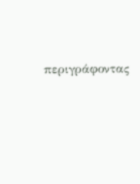περιγράφοντας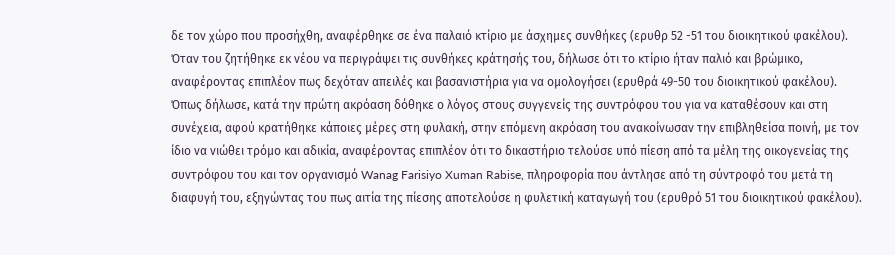δε τον χώρο που προσήχθη, αναφέρθηκε σε ένα παλαιό κτίριο με άσχημες συνθήκες (ερυθρ 52 -51 του διοικητικού φακέλου). Όταν του ζητήθηκε εκ νέου να περιγράψει τις συνθήκες κράτησής του, δήλωσε ότι το κτίριο ήταν παλιό και βρώμικο, αναφέροντας επιπλέον πως δεχόταν απειλές και βασανιστήρια για να ομολογήσει (ερυθρά 49-50 του διοικητικού φακέλου).
Όπως δήλωσε, κατά την πρώτη ακρόαση δόθηκε ο λόγος στους συγγενείς της συντρόφου του για να καταθέσουν και στη συνέχεια, αφού κρατήθηκε κάποιες μέρες στη φυλακή, στην επόμενη ακρόαση του ανακοίνωσαν την επιβληθείσα ποινή, με τον ίδιο να νιώθει τρόμο και αδικία, αναφέροντας επιπλέον ότι το δικαστήριο τελούσε υπό πίεση από τα μέλη της οικογενείας της συντρόφου του και τον οργανισμό Wanag Farisiyo Xuman Rabise, πληροφορία που άντλησε από τη σύντροφό του μετά τη διαφυγή του, εξηγώντας του πως αιτία της πίεσης αποτελούσε η φυλετική καταγωγή του (ερυθρό 51 του διοικητικού φακέλου).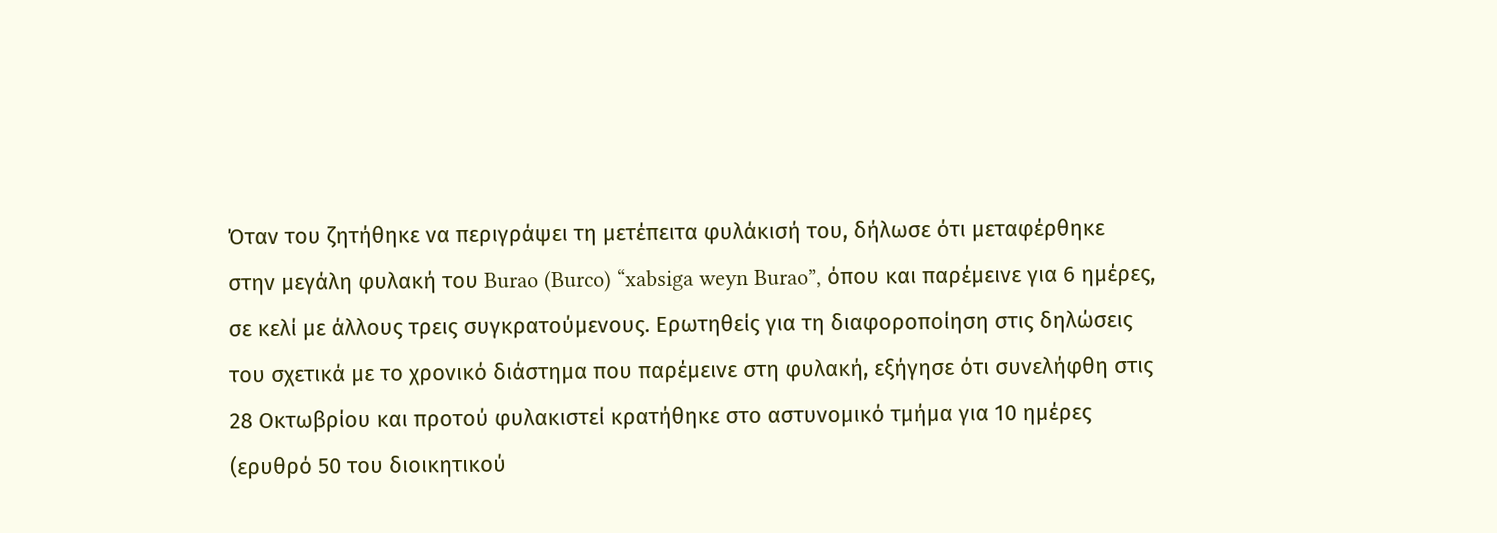Όταν του ζητήθηκε να περιγράψει τη μετέπειτα φυλάκισή του, δήλωσε ότι μεταφέρθηκε στην μεγάλη φυλακή του Burao (Burco) “xabsiga weyn Burao”, όπου και παρέμεινε για 6 ημέρες, σε κελί με άλλους τρεις συγκρατούμενους. Ερωτηθείς για τη διαφοροποίηση στις δηλώσεις του σχετικά με το χρονικό διάστημα που παρέμεινε στη φυλακή, εξήγησε ότι συνελήφθη στις 28 Οκτωβρίου και προτού φυλακιστεί κρατήθηκε στο αστυνομικό τμήμα για 10 ημέρες (ερυθρό 50 του διοικητικού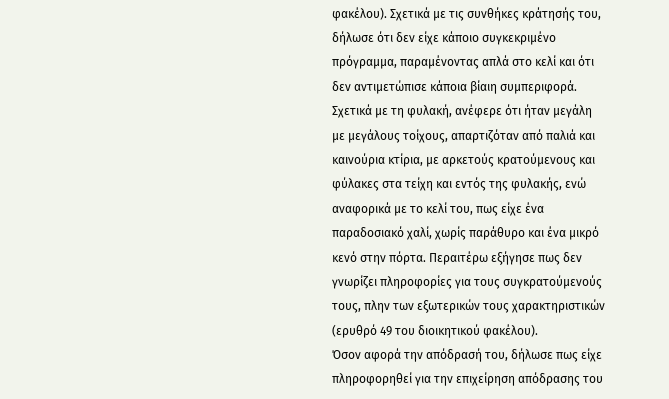φακέλου). Σχετικά με τις συνθήκες κράτησής του, δήλωσε ότι δεν είχε κάποιο συγκεκριμένο πρόγραμμα, παραμένοντας απλά στο κελί και ότι δεν αντιμετώπισε κάποια βίαιη συμπεριφορά. Σχετικά με τη φυλακή, ανέφερε ότι ήταν μεγάλη με μεγάλους τοίχους, απαρτιζόταν από παλιά και καινούρια κτίρια, με αρκετούς κρατούμενους και φύλακες στα τείχη και εντός της φυλακής, ενώ αναφορικά με το κελί του, πως είχε ένα παραδοσιακό χαλί, χωρίς παράθυρο και ένα μικρό κενό στην πόρτα. Περαιτέρω εξήγησε πως δεν γνωρίζει πληροφορίες για τους συγκρατούμενούς τους, πλην των εξωτερικών τους χαρακτηριστικών (ερυθρό 49 του διοικητικού φακέλου).
Όσον αφορά την απόδρασή του, δήλωσε πως είχε πληροφορηθεί για την επιχείρηση απόδρασης του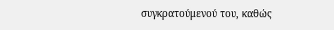συγκρατούμενού του, καθώς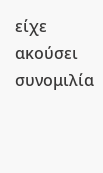είχε ακούσει συνομιλία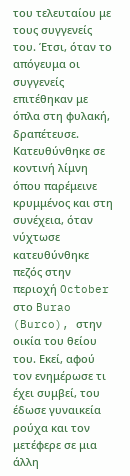του τελευταίου με τους συγγενείς του. Έτσι, όταν το απόγευμα οι συγγενείς επιτέθηκαν με όπλα στη φυλακή, δραπέτευσε. Κατευθύνθηκε σε κοντινή λίμνη όπου παρέμεινε κρυμμένος και στη συνέχεια, όταν νύχτωσε κατευθύνθηκε πεζός στην περιοχή October στο Burao (Burco), στην οικία του θείου του. Εκεί, αφού τον ενημέρωσε τι έχει συμβεί, του έδωσε γυναικεία ρούχα και τον μετέφερε σε μια άλλη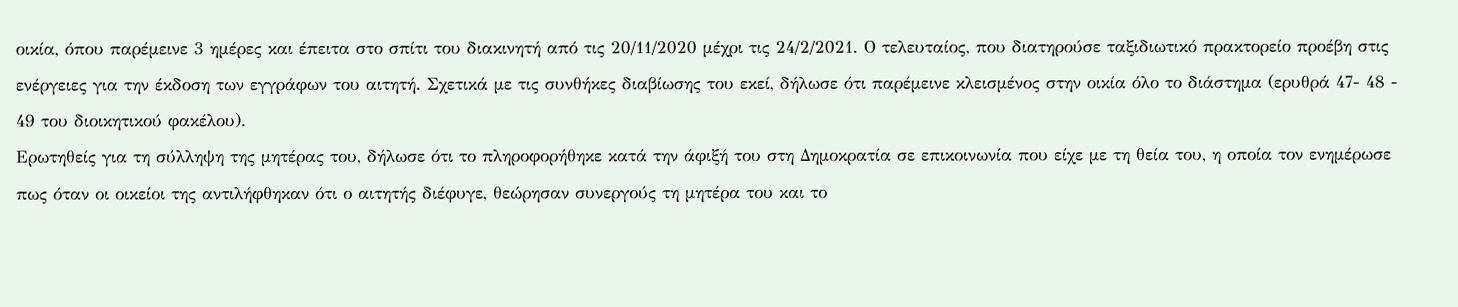οικία, όπου παρέμεινε 3 ημέρες και έπειτα στο σπίτι του διακινητή από τις 20/11/2020 μέχρι τις 24/2/2021. Ο τελευταίος, που διατηρούσε ταξιδιωτικό πρακτορείο προέβη στις ενέργειες για την έκδοση των εγγράφων του αιτητή. Σχετικά με τις συνθήκες διαβίωσης του εκεί, δήλωσε ότι παρέμεινε κλεισμένος στην οικία όλο το διάστημα (ερυθρά 47- 48 - 49 του διοικητικού φακέλου).
Ερωτηθείς για τη σύλληψη της μητέρας του, δήλωσε ότι το πληροφορήθηκε κατά την άφιξή του στη Δημοκρατία σε επικοινωνία που είχε με τη θεία του, η οποία τον ενημέρωσε πως όταν οι οικείοι της αντιλήφθηκαν ότι ο αιτητής διέφυγε, θεώρησαν συνεργούς τη μητέρα του και το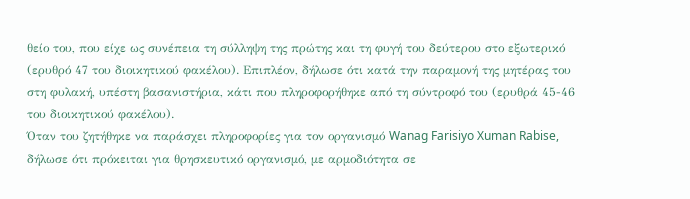θείο του, που είχε ως συνέπεια τη σύλληψη της πρώτης και τη φυγή του δεύτερου στο εξωτερικό (ερυθρό 47 του διοικητικού φακέλου). Επιπλέον, δήλωσε ότι κατά την παραμονή της μητέρας του στη φυλακή, υπέστη βασανιστήρια, κάτι που πληροφορήθηκε από τη σύντροφό του (ερυθρά 45-46 του διοικητικού φακέλου).
Όταν του ζητήθηκε να παράσχει πληροφορίες για τον οργανισμό Wanag Farisiyo Xuman Rabise, δήλωσε ότι πρόκειται για θρησκευτικό οργανισμό, με αρμοδιότητα σε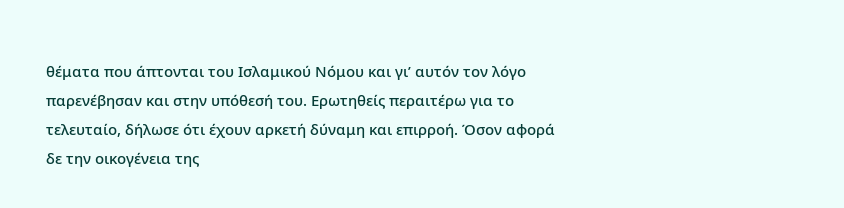θέματα που άπτονται του Ισλαμικού Νόμου και γι’ αυτόν τον λόγο παρενέβησαν και στην υπόθεσή του. Ερωτηθείς περαιτέρω για το τελευταίο, δήλωσε ότι έχουν αρκετή δύναμη και επιρροή. Όσον αφορά δε την οικογένεια της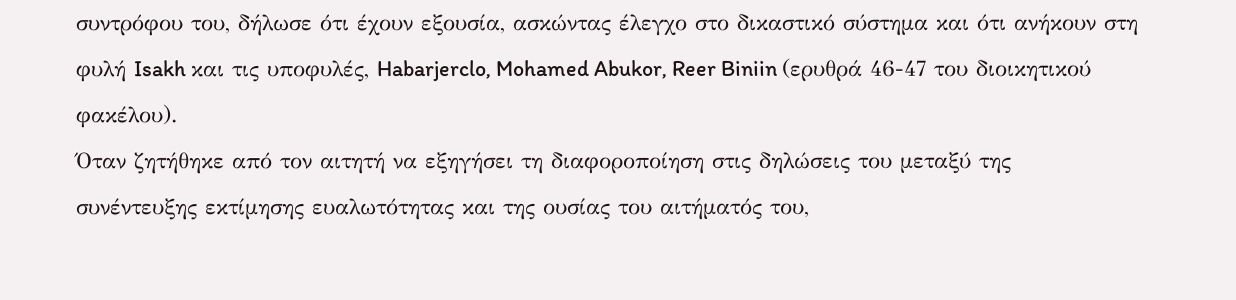συντρόφου του, δήλωσε ότι έχουν εξουσία, ασκώντας έλεγχο στο δικαστικό σύστημα και ότι ανήκουν στη φυλή Isakh και τις υποφυλές, Habarjerclo, Mohamed Abukor, Reer Biniin (ερυθρά 46-47 του διοικητικού φακέλου).
Όταν ζητήθηκε από τον αιτητή να εξηγήσει τη διαφοροποίηση στις δηλώσεις του μεταξύ της συνέντευξης εκτίμησης ευαλωτότητας και της ουσίας του αιτήματός του,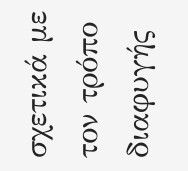σχετικά με τον τρόπο διαφυγής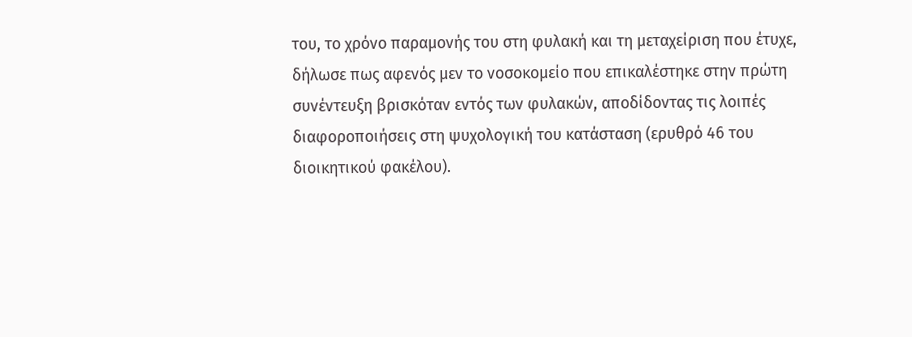του, το χρόνο παραμονής του στη φυλακή και τη μεταχείριση που έτυχε, δήλωσε πως αφενός μεν το νοσοκομείο που επικαλέστηκε στην πρώτη συνέντευξη βρισκόταν εντός των φυλακών, αποδίδοντας τις λοιπές διαφοροποιήσεις στη ψυχολογική του κατάσταση (ερυθρό 46 του διοικητικού φακέλου).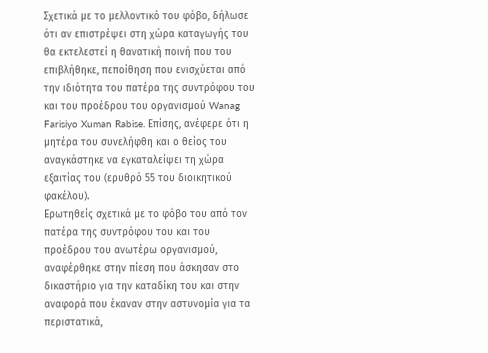Σχετικά με το μελλοντικό του φόβο, δήλωσε ότι αν επιστρέψει στη χώρα καταγωγής του θα εκτελεστεί η θανατική ποινή που του επιβλήθηκε, πεποίθηση που ενισχύεται από την ιδιότητα του πατέρα της συντρόφου του και του προέδρου του οργανισμού Wanag Farisiyo Xuman Rabise. Επίσης, ανέφερε ότι η μητέρα του συνελήφθη και ο θείος του αναγκάστηκε να εγκαταλείψει τη χώρα εξαιτίας του (ερυθρό 55 του διοικητικού φακέλου).
Ερωτηθείς σχετικά με το φόβο του από τον πατέρα της συντρόφου του και του προέδρου του ανωτέρω οργανισμού, αναφέρθηκε στην πίεση που άσκησαν στο δικαστήριο για την καταδίκη του και στην αναφορά που έκαναν στην αστυνομία για τα περιστατικά,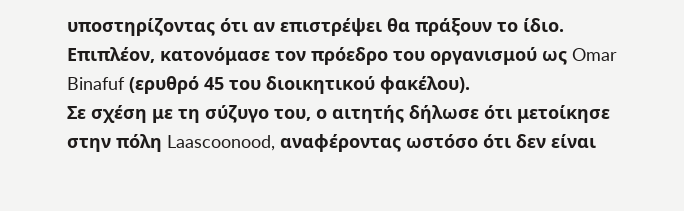υποστηρίζοντας ότι αν επιστρέψει θα πράξουν το ίδιο. Επιπλέον, κατονόμασε τον πρόεδρο του οργανισμού ως Omar Binafuf (ερυθρό 45 του διοικητικού φακέλου).
Σε σχέση με τη σύζυγο του, ο αιτητής δήλωσε ότι μετοίκησε στην πόλη Laascoonood, αναφέροντας ωστόσο ότι δεν είναι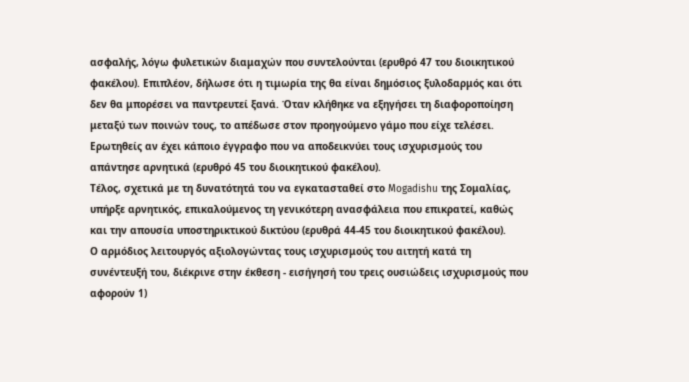ασφαλής, λόγω φυλετικών διαμαχών που συντελούνται (ερυθρό 47 του διοικητικού φακέλου). Επιπλέον, δήλωσε ότι η τιμωρία της θα είναι δημόσιος ξυλοδαρμός και ότι δεν θα μπορέσει να παντρευτεί ξανά. Όταν κλήθηκε να εξηγήσει τη διαφοροποίηση μεταξύ των ποινών τους, το απέδωσε στον προηγούμενο γάμο που είχε τελέσει. Ερωτηθείς αν έχει κάποιο έγγραφο που να αποδεικνύει τους ισχυρισμούς του απάντησε αρνητικά (ερυθρό 45 του διοικητικού φακέλου).
Τέλος, σχετικά με τη δυνατότητά του να εγκατασταθεί στο Mogadishu της Σομαλίας, υπήρξε αρνητικός, επικαλούμενος τη γενικότερη ανασφάλεια που επικρατεί, καθώς και την απουσία υποστηρικτικού δικτύου (ερυθρά 44-45 του διοικητικού φακέλου).
Ο αρμόδιος λειτουργός αξιολογώντας τους ισχυρισμούς του αιτητή κατά τη συνέντευξή του, διέκρινε στην έκθεση - εισήγησή του τρεις ουσιώδεις ισχυρισμούς που αφορούν 1)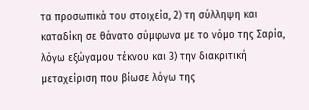τα προσωπικά του στοιχεία, 2) τη σύλληψη και καταδίκη σε θάνατο σύμφωνα με το νόμο της Σαρία, λόγω εξώγαμου τέκνου και 3) την διακριτική μεταχείριση που βίωσε λόγω της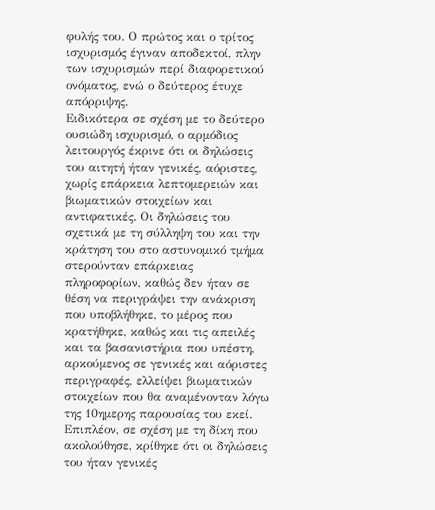φυλής του. Ο πρώτος και ο τρίτος ισχυρισμός έγιναν αποδεκτοί, πλην των ισχυρισμών περί διαφορετικού ονόματος, ενώ ο δεύτερος έτυχε απόρριψης.
Ειδικότερα σε σχέση με το δεύτερο ουσιώδη ισχυρισμό, ο αρμόδιος λειτουργός έκρινε ότι οι δηλώσεις του αιτητή ήταν γενικές, αόριστες, χωρίς επάρκεια λεπτομερειών και βιωματικών στοιχείων και αντιφατικές. Οι δηλώσεις του σχετικά με τη σύλληψη του και την κράτηση του στο αστυνομικό τμήμα στερούνταν επάρκειας πληροφορίων, καθώς δεν ήταν σε θέση να περιγράψει την ανάκριση που υποβλήθηκε, το μέρος που κρατήθηκε, καθώς και τις απειλές και τα βασανιστήρια που υπέστη, αρκούμενος σε γενικές και αόριστες περιγραφές, ελλείψει βιωματικών στοιχείων που θα αναμένονταν λόγω της 10ημερης παρουσίας του εκεί. Επιπλέον, σε σχέση με τη δίκη που ακολούθησε, κρίθηκε ότι οι δηλώσεις του ήταν γενικές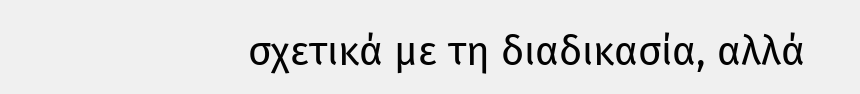σχετικά με τη διαδικασία, αλλά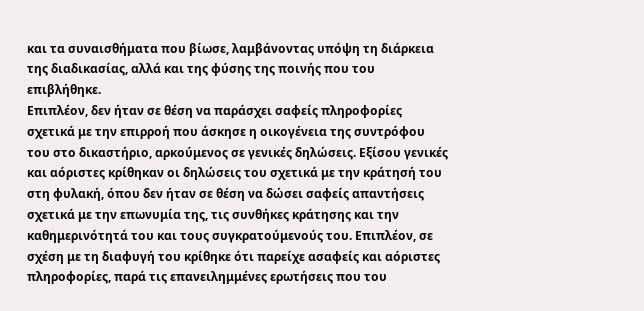και τα συναισθήματα που βίωσε, λαμβάνοντας υπόψη τη διάρκεια της διαδικασίας, αλλά και της φύσης της ποινής που του επιβλήθηκε.
Επιπλέον, δεν ήταν σε θέση να παράσχει σαφείς πληροφορίες σχετικά με την επιρροή που άσκησε η οικογένεια της συντρόφου του στο δικαστήριο, αρκούμενος σε γενικές δηλώσεις. Εξίσου γενικές και αόριστες κρίθηκαν οι δηλώσεις του σχετικά με την κράτησή του στη φυλακή, όπου δεν ήταν σε θέση να δώσει σαφείς απαντήσεις σχετικά με την επωνυμία της, τις συνθήκες κράτησης και την καθημερινότητά του και τους συγκρατούμενούς του. Επιπλέον, σε σχέση με τη διαφυγή του κρίθηκε ότι παρείχε ασαφείς και αόριστες πληροφορίες, παρά τις επανειλημμένες ερωτήσεις που του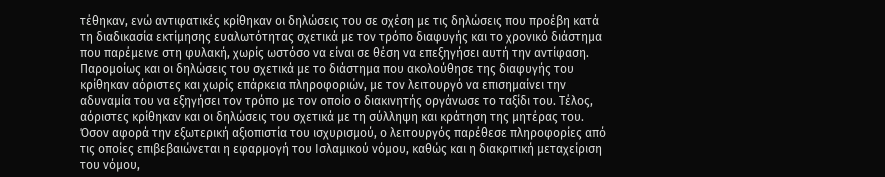τέθηκαν, ενώ αντιφατικές κρίθηκαν οι δηλώσεις του σε σχέση με τις δηλώσεις που προέβη κατά τη διαδικασία εκτίμησης ευαλωτότητας σχετικά με τον τρόπο διαφυγής και το χρονικό διάστημα που παρέμεινε στη φυλακή, χωρίς ωστόσο να είναι σε θέση να επεξηγήσει αυτή την αντίφαση. Παρομοίως και οι δηλώσεις του σχετικά με το διάστημα που ακολούθησε της διαφυγής του κρίθηκαν αόριστες και χωρίς επάρκεια πληροφοριών, με τον λειτουργό να επισημαίνει την αδυναμία του να εξηγήσει τον τρόπο με τον οποίο ο διακινητής οργάνωσε το ταξίδι του. Τέλος, αόριστες κρίθηκαν και οι δηλώσεις του σχετικά με τη σύλληψη και κράτηση της μητέρας του.
Όσον αφορά την εξωτερική αξιοπιστία του ισχυρισμού, ο λειτουργός παρέθεσε πληροφορίες από τις οποίες επιβεβαιώνεται η εφαρμογή του Ισλαμικού νόμου, καθώς και η διακριτική μεταχείριση του νόμου,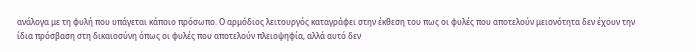ανάλογα με τη φυλή που υπάγεται κάποιο πρόσωπο. Ο αρμόδιος λειτουργός καταγράφει στην έκθεση του πως οι φυλές που αποτελούν μειονότητα δεν έχουν την ίδια πρόσβαση στη δικαιοσύνη όπως οι φυλές που αποτελούν πλειοψηφία, αλλά αυτό δεν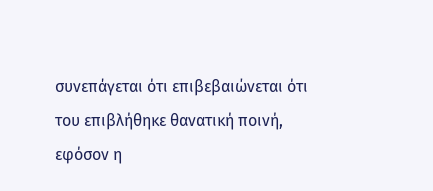συνεπάγεται ότι επιβεβαιώνεται ότι του επιβλήθηκε θανατική ποινή, εφόσον η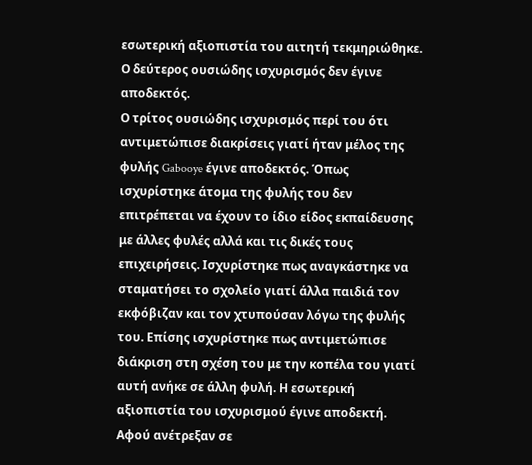εσωτερική αξιοπιστία του αιτητή τεκμηριώθηκε. Ο δεύτερος ουσιώδης ισχυρισμός δεν έγινε αποδεκτός.
Ο τρίτος ουσιώδης ισχυρισμός περί του ότι αντιμετώπισε διακρίσεις γιατί ήταν μέλος της φυλής Gabooye έγινε αποδεκτός. Όπως ισχυρίστηκε άτομα της φυλής του δεν επιτρέπεται να έχουν το ίδιο είδος εκπαίδευσης με άλλες φυλές αλλά και τις δικές τους επιχειρήσεις. Ισχυρίστηκε πως αναγκάστηκε να σταματήσει το σχολείο γιατί άλλα παιδιά τον εκφόβιζαν και τον χτυπούσαν λόγω της φυλής του. Επίσης ισχυρίστηκε πως αντιμετώπισε διάκριση στη σχέση του με την κοπέλα του γιατί αυτή ανήκε σε άλλη φυλή. Η εσωτερική αξιοπιστία του ισχυρισμού έγινε αποδεκτή. Αφού ανέτρεξαν σε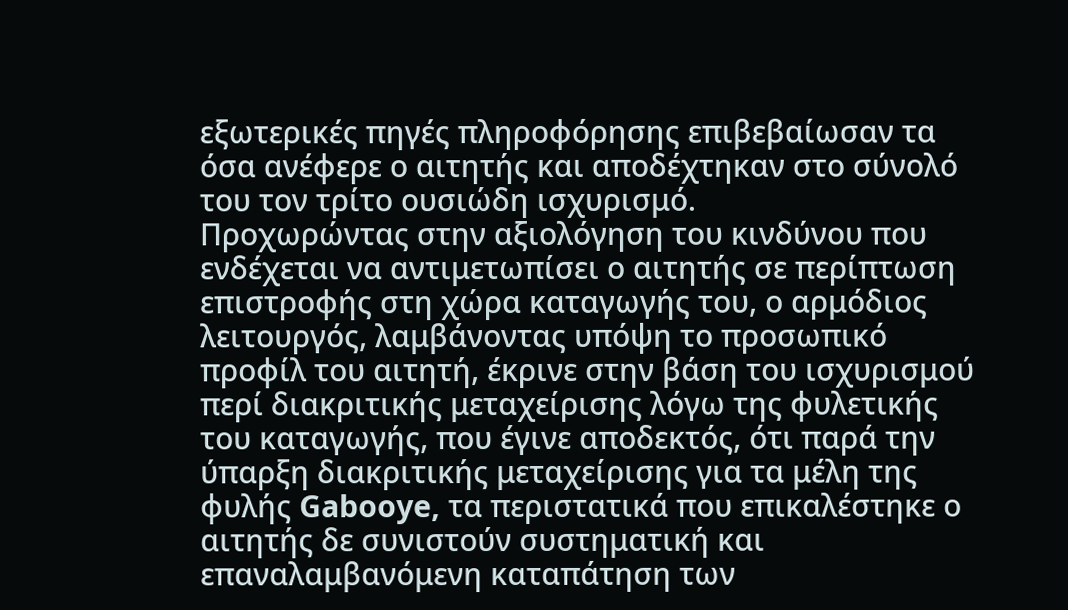εξωτερικές πηγές πληροφόρησης επιβεβαίωσαν τα όσα ανέφερε ο αιτητής και αποδέχτηκαν στο σύνολό του τον τρίτο ουσιώδη ισχυρισμό.
Προχωρώντας στην αξιολόγηση του κινδύνου που ενδέχεται να αντιμετωπίσει ο αιτητής σε περίπτωση επιστροφής στη χώρα καταγωγής του, ο αρμόδιος λειτουργός, λαμβάνοντας υπόψη το προσωπικό προφίλ του αιτητή, έκρινε στην βάση του ισχυρισμού περί διακριτικής μεταχείρισης λόγω της φυλετικής του καταγωγής, που έγινε αποδεκτός, ότι παρά την ύπαρξη διακριτικής μεταχείρισης για τα μέλη της φυλής Gabooye, τα περιστατικά που επικαλέστηκε ο αιτητής δε συνιστούν συστηματική και επαναλαμβανόμενη καταπάτηση των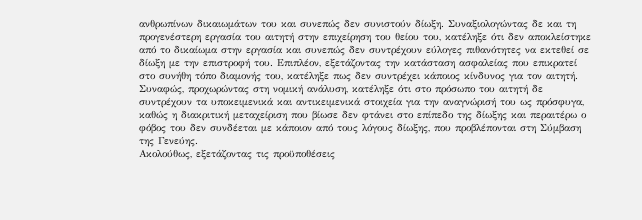ανθρωπίνων δικαιωμάτων του και συνεπώς δεν συνιστούν δίωξη. Συναξιολογώντας δε και τη προγενέστερη εργασία του αιτητή στην επιχείρηση του θείου του, κατέληξε ότι δεν αποκλείστηκε από το δικαίωμα στην εργασία και συνεπώς δεν συντρέχουν εύλογες πιθανότητες να εκτεθεί σε δίωξη με την επιστροφή του. Επιπλέον, εξετάζοντας την κατάσταση ασφαλείας που επικρατεί στο συνήθη τόπο διαμονής του, κατέληξε πως δεν συντρέχει κάποιος κίνδυνος για τον αιτητή.
Συναφώς, προχωρώντας στη νομική ανάλυση, κατέληξε ότι στο πρόσωπο του αιτητή δε συντρέχουν τα υποκειμενικά και αντικειμενικά στοιχεία για την αναγνώρισή του ως πρόσφυγα, καθώς η διακριτική μεταχείριση που βίωσε δεν φτάνει στο επίπεδο της δίωξης και περαιτέρω ο φόβος του δεν συνδέεται με κάποιον από τους λόγους δίωξης, που προβλέπονται στη Σύμβαση της Γενεύης.
Ακολούθως, εξετάζοντας τις προϋποθέσεις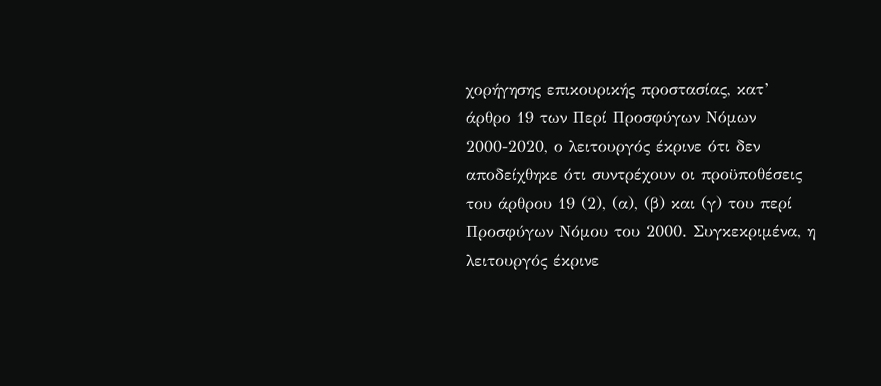χορήγησης επικουρικής προστασίας, κατ’ άρθρο 19 των Περί Προσφύγων Νόμων 2000-2020, ο λειτουργός έκρινε ότι δεν αποδείχθηκε ότι συντρέχουν οι προϋποθέσεις του άρθρου 19 (2), (α), (β) και (γ) του περί Προσφύγων Νόμου του 2000. Συγκεκριμένα, η λειτουργός έκρινε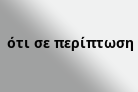ότι σε περίπτωση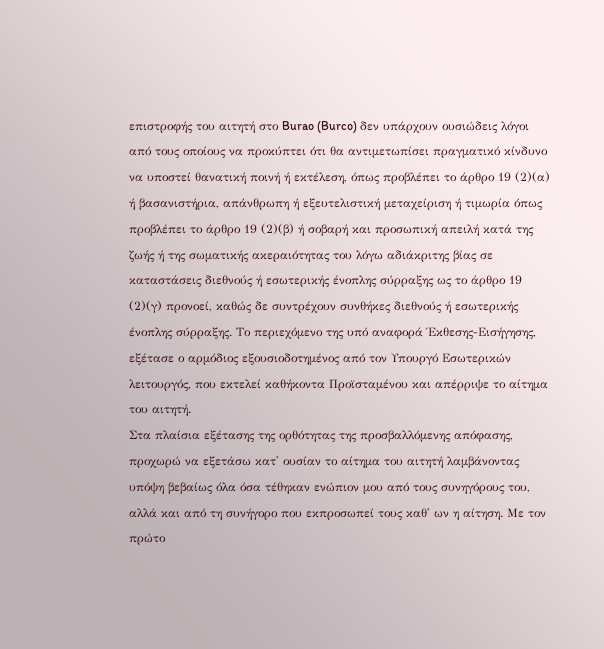επιστροφής του αιτητή στο Burao (Burco) δεν υπάρχουν ουσιώδεις λόγοι από τους οποίους να προκύπτει ότι θα αντιμετωπίσει πραγματικό κίνδυνο να υποστεί θανατική ποινή ή εκτέλεση, όπως προβλέπει το άρθρο 19 (2)(α) ή βασανιστήρια, απάνθρωπη ή εξευτελιστική μεταχείριση ή τιμωρία όπως προβλέπει το άρθρο 19 (2)(β) ή σοβαρή και προσωπική απειλή κατά της ζωής ή της σωματικής ακεραιότητας του λόγω αδιάκριτης βίας σε καταστάσεις διεθνούς ή εσωτερικής ένοπλης σύρραξης ως το άρθρο 19 (2)(γ) προνοεί, καθώς δε συντρέχουν συνθήκες διεθνούς ή εσωτερικής ένοπλης σύρραξης. Το περιεχόμενο της υπό αναφορά Έκθεσης-Εισήγησης, εξέτασε ο αρμόδιος εξουσιοδοτημένος από τον Υπουργό Εσωτερικών λειτουργός, που εκτελεί καθήκοντα Προϊσταμένου και απέρριψε το αίτημα του αιτητή.
Στα πλαίσια εξέτασης της ορθότητας της προσβαλλόμενης απόφασης, προχωρώ να εξετάσω κατ' ουσίαν το αίτημα του αιτητή λαμβάνοντας υπόψη βεβαίως όλα όσα τέθηκαν ενώπιον μου από τους συνηγόρους του, αλλά και από τη συνήγορο που εκπροσωπεί τους καθ' ων η αίτηση. Με τον πρώτο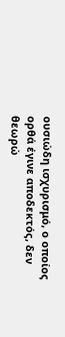ουσιώδη ισχυρισμό, ο οποίος ορθά έγινε αποδεκτός, δεν θεωρώ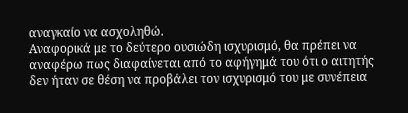αναγκαίο να ασχοληθώ.
Αναφορικά με το δεύτερο ουσιώδη ισχυρισμό, θα πρέπει να αναφέρω πως διαφαίνεται από το αφήγημά του ότι ο αιτητής δεν ήταν σε θέση να προβάλει τον ισχυρισμό του με συνέπεια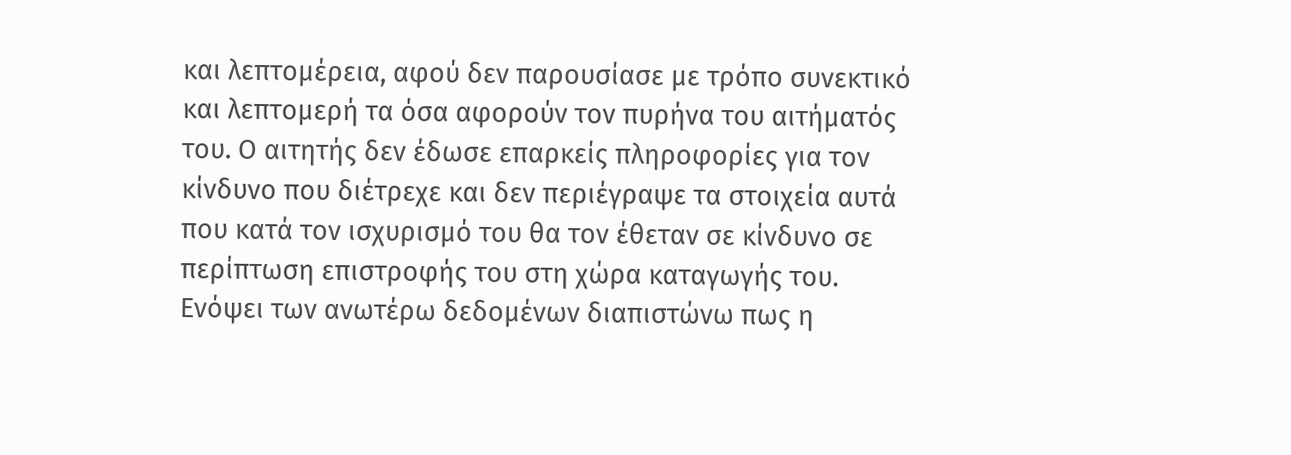και λεπτομέρεια, αφού δεν παρουσίασε με τρόπο συνεκτικό και λεπτομερή τα όσα αφορούν τον πυρήνα του αιτήματός του. Ο αιτητής δεν έδωσε επαρκείς πληροφορίες για τον κίνδυνο που διέτρεχε και δεν περιέγραψε τα στοιχεία αυτά που κατά τον ισχυρισμό του θα τον έθεταν σε κίνδυνο σε περίπτωση επιστροφής του στη χώρα καταγωγής του. Ενόψει των ανωτέρω δεδομένων διαπιστώνω πως η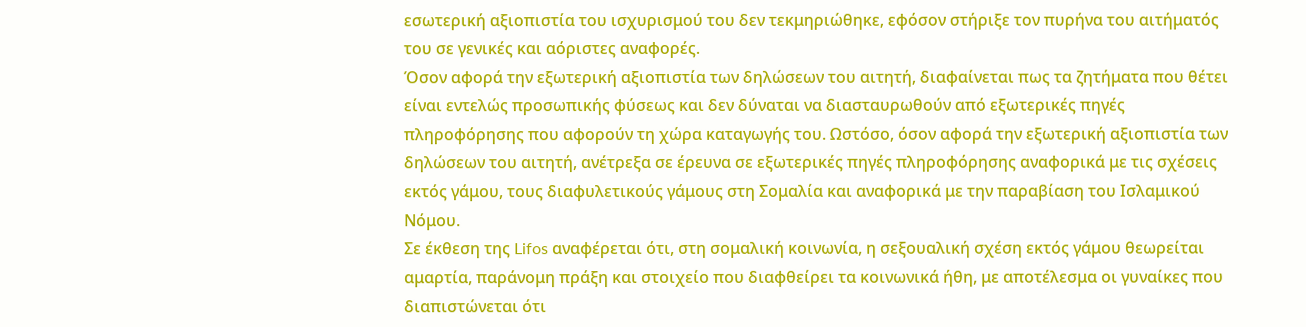εσωτερική αξιοπιστία του ισχυρισμού του δεν τεκμηριώθηκε, εφόσον στήριξε τον πυρήνα του αιτήματός του σε γενικές και αόριστες αναφορές.
Όσον αφορά την εξωτερική αξιοπιστία των δηλώσεων του αιτητή, διαφαίνεται πως τα ζητήματα που θέτει είναι εντελώς προσωπικής φύσεως και δεν δύναται να διασταυρωθούν από εξωτερικές πηγές πληροφόρησης που αφορούν τη χώρα καταγωγής του. Ωστόσο, όσον αφορά την εξωτερική αξιοπιστία των δηλώσεων του αιτητή, ανέτρεξα σε έρευνα σε εξωτερικές πηγές πληροφόρησης αναφορικά με τις σχέσεις εκτός γάμου, τους διαφυλετικούς γάμους στη Σομαλία και αναφορικά με την παραβίαση του Ισλαμικού Νόμου.
Σε έκθεση της Lifos αναφέρεται ότι, στη σομαλική κοινωνία, η σεξουαλική σχέση εκτός γάμου θεωρείται αμαρτία, παράνομη πράξη και στοιχείο που διαφθείρει τα κοινωνικά ήθη, με αποτέλεσμα οι γυναίκες που διαπιστώνεται ότι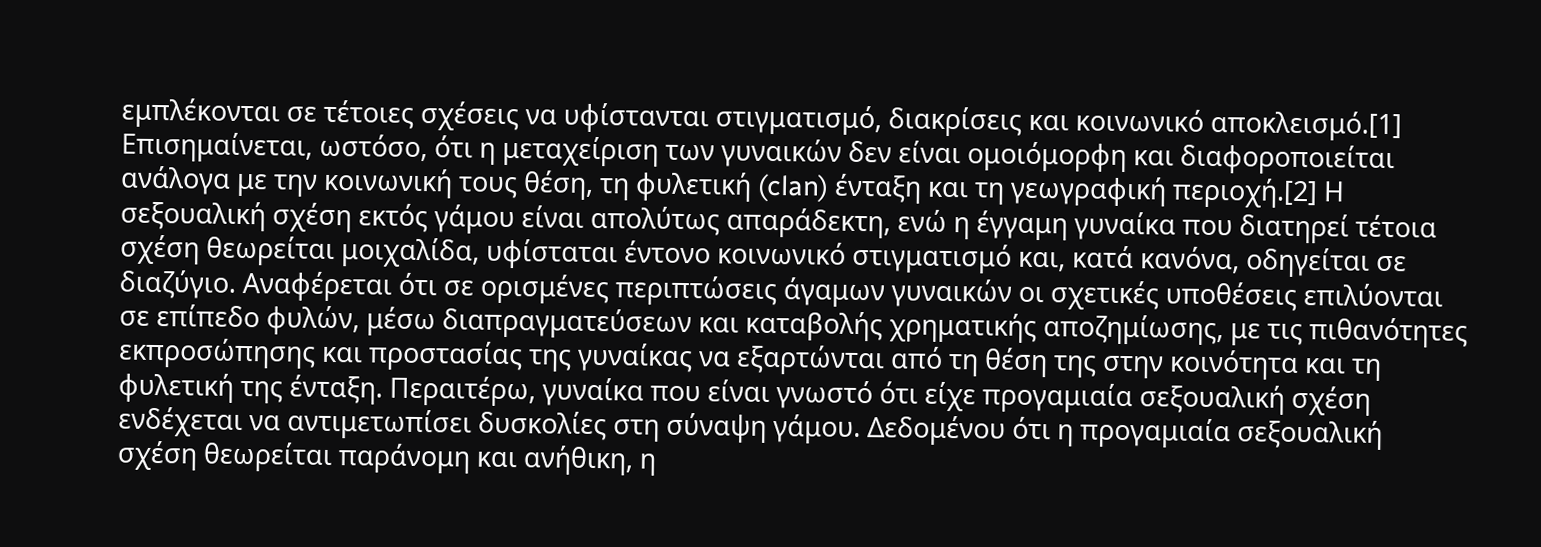εμπλέκονται σε τέτοιες σχέσεις να υφίστανται στιγματισμό, διακρίσεις και κοινωνικό αποκλεισμό.[1] Επισημαίνεται, ωστόσο, ότι η μεταχείριση των γυναικών δεν είναι ομοιόμορφη και διαφοροποιείται ανάλογα με την κοινωνική τους θέση, τη φυλετική (clan) ένταξη και τη γεωγραφική περιοχή.[2] Η σεξουαλική σχέση εκτός γάμου είναι απολύτως απαράδεκτη, ενώ η έγγαμη γυναίκα που διατηρεί τέτοια σχέση θεωρείται μοιχαλίδα, υφίσταται έντονο κοινωνικό στιγματισμό και, κατά κανόνα, οδηγείται σε διαζύγιο. Αναφέρεται ότι σε ορισμένες περιπτώσεις άγαμων γυναικών οι σχετικές υποθέσεις επιλύονται σε επίπεδο φυλών, μέσω διαπραγματεύσεων και καταβολής χρηματικής αποζημίωσης, με τις πιθανότητες εκπροσώπησης και προστασίας της γυναίκας να εξαρτώνται από τη θέση της στην κοινότητα και τη φυλετική της ένταξη. Περαιτέρω, γυναίκα που είναι γνωστό ότι είχε προγαμιαία σεξουαλική σχέση ενδέχεται να αντιμετωπίσει δυσκολίες στη σύναψη γάμου. Δεδομένου ότι η προγαμιαία σεξουαλική σχέση θεωρείται παράνομη και ανήθικη, η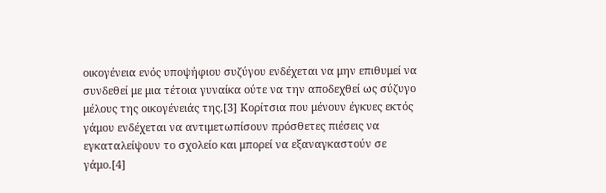οικογένεια ενός υποψήφιου συζύγου ενδέχεται να μην επιθυμεί να συνδεθεί με μια τέτοια γυναίκα ούτε να την αποδεχθεί ως σύζυγο μέλους της οικογένειάς της.[3] Κορίτσια που μένουν έγκυες εκτός γάμου ενδέχεται να αντιμετωπίσουν πρόσθετες πιέσεις να εγκαταλείψουν το σχολείο και μπορεί να εξαναγκαστούν σε γάμο.[4]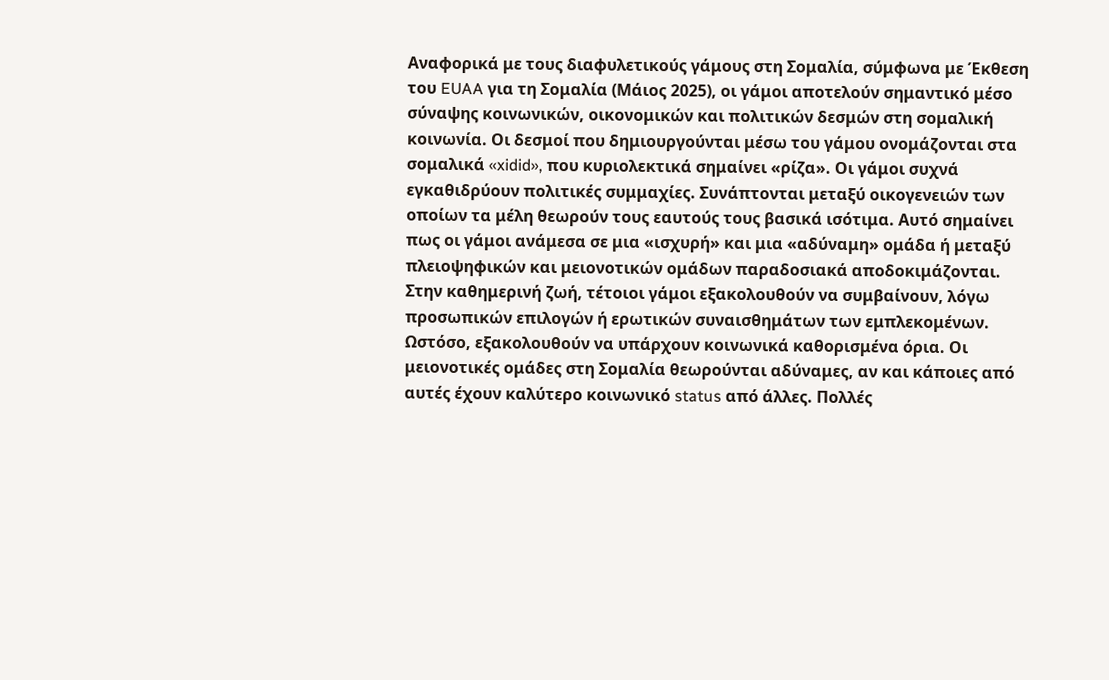Αναφορικά με τους διαφυλετικούς γάμους στη Σομαλία, σύμφωνα με Έκθεση του EUAA για τη Σομαλία (Μάιος 2025), οι γάμοι αποτελούν σημαντικό μέσο σύναψης κοινωνικών, οικονομικών και πολιτικών δεσμών στη σομαλική κοινωνία. Οι δεσμοί που δημιουργούνται μέσω του γάμου ονομάζονται στα σομαλικά «xidid», που κυριολεκτικά σημαίνει «ρίζα». Οι γάμοι συχνά εγκαθιδρύουν πολιτικές συμμαχίες. Συνάπτονται μεταξύ οικογενειών των οποίων τα μέλη θεωρούν τους εαυτούς τους βασικά ισότιμα. Αυτό σημαίνει πως οι γάμοι ανάμεσα σε μια «ισχυρή» και μια «αδύναμη» ομάδα ή μεταξύ πλειοψηφικών και μειονοτικών ομάδων παραδοσιακά αποδοκιμάζονται. Στην καθημερινή ζωή, τέτοιοι γάμοι εξακολουθούν να συμβαίνουν, λόγω προσωπικών επιλογών ή ερωτικών συναισθημάτων των εμπλεκομένων. Ωστόσο, εξακολουθούν να υπάρχουν κοινωνικά καθορισμένα όρια. Οι μειονοτικές ομάδες στη Σομαλία θεωρούνται αδύναμες, αν και κάποιες από αυτές έχουν καλύτερο κοινωνικό status από άλλες. Πολλές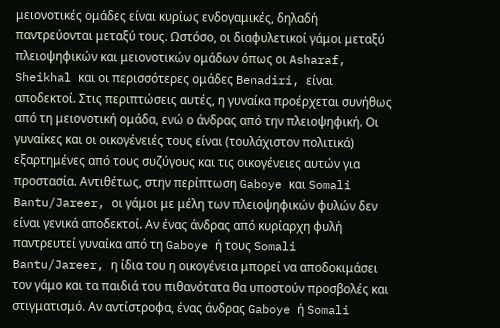μειονοτικές ομάδες είναι κυρίως ενδογαμικές, δηλαδή παντρεύονται μεταξύ τους. Ωστόσο, οι διαφυλετικοί γάμοι μεταξύ πλειοψηφικών και μειονοτικών ομάδων όπως οι Asharaf, Sheikhal και οι περισσότερες ομάδες Benadiri, είναι αποδεκτοί. Στις περιπτώσεις αυτές, η γυναίκα προέρχεται συνήθως από τη μειονοτική ομάδα, ενώ ο άνδρας από την πλειοψηφική. Οι γυναίκες και οι οικογένειές τους είναι (τουλάχιστον πολιτικά) εξαρτημένες από τους συζύγους και τις οικογένειες αυτών για προστασία. Αντιθέτως, στην περίπτωση Gaboye και Somali Bantu/Jareer, οι γάμοι με μέλη των πλειοψηφικών φυλών δεν είναι γενικά αποδεκτοί. Αν ένας άνδρας από κυρίαρχη φυλή παντρευτεί γυναίκα από τη Gaboye ή τους Somali Bantu/Jareer, η ίδια του η οικογένεια μπορεί να αποδοκιμάσει τον γάμο και τα παιδιά του πιθανότατα θα υποστούν προσβολές και στιγματισμό. Αν αντίστροφα, ένας άνδρας Gaboye ή Somali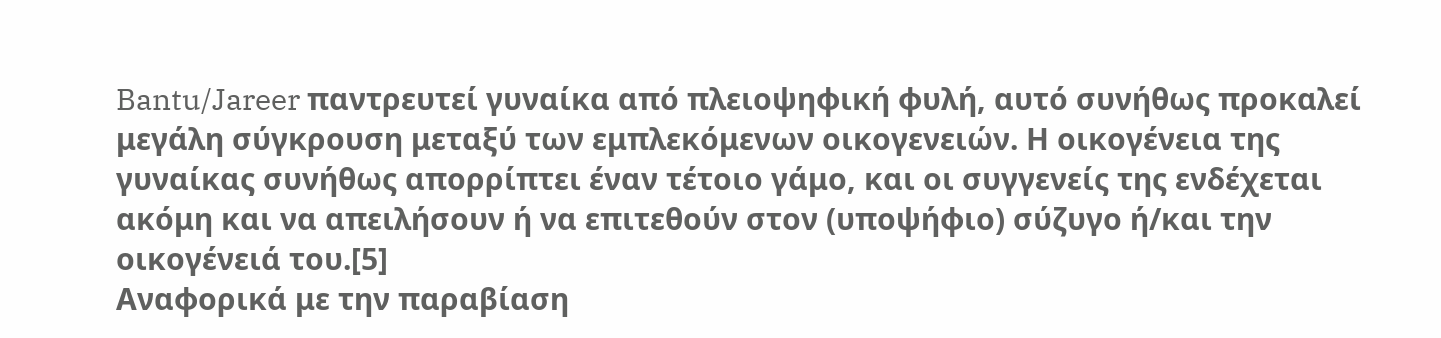Bantu/Jareer παντρευτεί γυναίκα από πλειοψηφική φυλή, αυτό συνήθως προκαλεί μεγάλη σύγκρουση μεταξύ των εμπλεκόμενων οικογενειών. Η οικογένεια της γυναίκας συνήθως απορρίπτει έναν τέτοιο γάμο, και οι συγγενείς της ενδέχεται ακόμη και να απειλήσουν ή να επιτεθούν στον (υποψήφιο) σύζυγο ή/και την οικογένειά του.[5]
Αναφορικά με την παραβίαση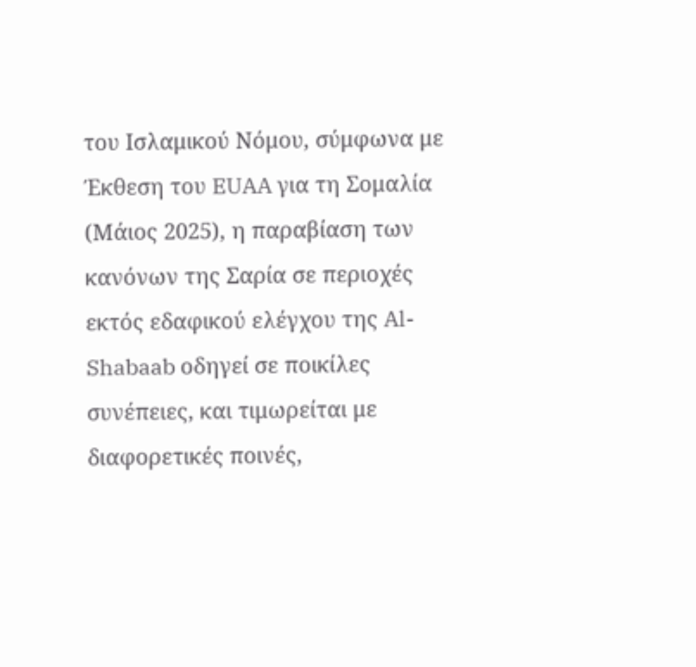του Ισλαμικού Νόμου, σύμφωνα με Έκθεση του EUAA για τη Σομαλία (Μάιος 2025), η παραβίαση των κανόνων της Σαρία σε περιοχές εκτός εδαφικού ελέγχου της Al-Shabaab οδηγεί σε ποικίλες συνέπειες, και τιμωρείται με διαφορετικές ποινές,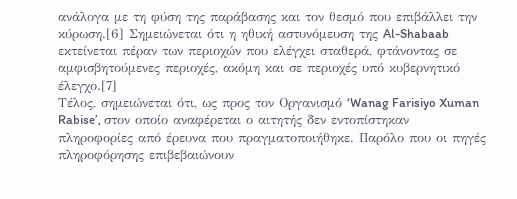ανάλογα με τη φύση της παράβασης και τον θεσμό που επιβάλλει την κύρωση.[6] Σημειώνεται ότι η ηθική αστυνόμευση της Al-Shabaab εκτείνεται πέραν των περιοχών που ελέγχει σταθερά, φτάνοντας σε αμφισβητούμενες περιοχές, ακόμη και σε περιοχές υπό κυβερνητικό έλεγχο.[7]
Τέλος, σημειώνεται ότι, ως προς τον Οργανισμό ‘Wanag Farisiyo Xuman Rabise’, στον οποίο αναφέρεται ο αιτητής δεν εντοπίστηκαν πληροφορίες από έρευνα που πραγματοποιήθηκε. Παρόλο που οι πηγές πληροφόρησης επιβεβαιώνουν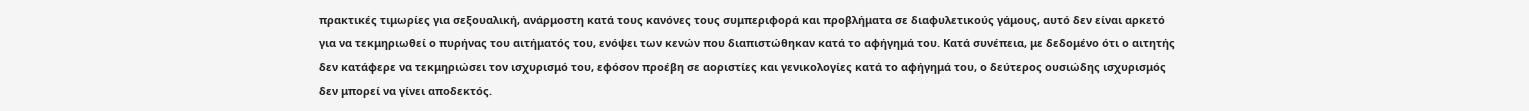πρακτικές τιμωρίες για σεξουαλική, ανάρμοστη κατά τους κανόνες τους συμπεριφορά και προβλήματα σε διαφυλετικούς γάμους, αυτό δεν είναι αρκετό για να τεκμηριωθεί ο πυρήνας του αιτήματός του, ενόψει των κενών που διαπιστώθηκαν κατά το αφήγημά του. Κατά συνέπεια, με δεδομένο ότι ο αιτητής δεν κατάφερε να τεκμηριώσει τον ισχυρισμό του, εφόσον προέβη σε αοριστίες και γενικολογίες κατά το αφήγημά του, ο δεύτερος ουσιώδης ισχυρισμός δεν μπορεί να γίνει αποδεκτός.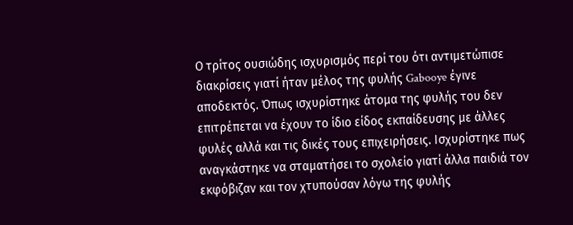Ο τρίτος ουσιώδης ισχυρισμός περί του ότι αντιμετώπισε διακρίσεις γιατί ήταν μέλος της φυλής Gabooye έγινε αποδεκτός. Όπως ισχυρίστηκε άτομα της φυλής του δεν επιτρέπεται να έχουν το ίδιο είδος εκπαίδευσης με άλλες φυλές αλλά και τις δικές τους επιχειρήσεις. Ισχυρίστηκε πως αναγκάστηκε να σταματήσει το σχολείο γιατί άλλα παιδιά τον εκφόβιζαν και τον χτυπούσαν λόγω της φυλής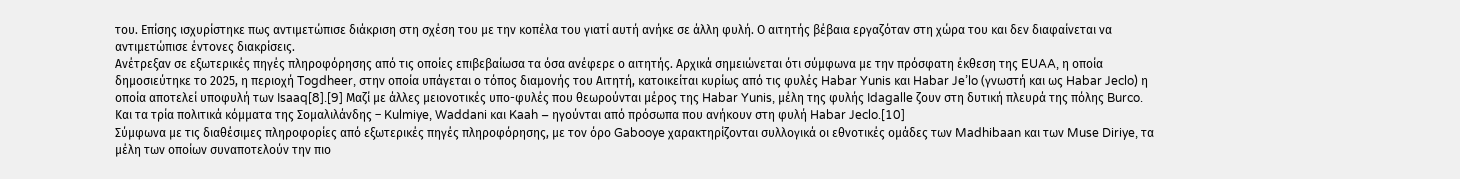του. Επίσης ισχυρίστηκε πως αντιμετώπισε διάκριση στη σχέση του με την κοπέλα του γιατί αυτή ανήκε σε άλλη φυλή. Ο αιτητής βέβαια εργαζόταν στη χώρα του και δεν διαφαίνεται να αντιμετώπισε έντονες διακρίσεις.
Ανέτρεξαν σε εξωτερικές πηγές πληροφόρησης από τις οποίες επιβεβαίωσα τα όσα ανέφερε ο αιτητής. Αρχικά σημειώνεται ότι σύμφωνα με την πρόσφατη έκθεση της EUAA, η οποία δημοσιεύτηκε το 2025, η περιοχή Togdheer, στην οποία υπάγεται ο τόπος διαμονής του Αιτητή, κατοικείται κυρίως από τις φυλές Habar Yunis και Habar Je’lo (γνωστή και ως Habar Jeclo) η οποία αποτελεί υποφυλή των Isaaq[8].[9] Μαζί με άλλες μειονοτικές υπο-φυλές που θεωρούνται μέρος της Habar Yunis, μέλη της φυλής Idagalle ζουν στη δυτική πλευρά της πόλης Burco. Και τα τρία πολιτικά κόμματα της Σομαλιλάνδης – Kulmiye, Waddani και Kaah – ηγούνται από πρόσωπα που ανήκουν στη φυλή Habar Jeclo.[10]
Σύμφωνα με τις διαθέσιμες πληροφορίες από εξωτερικές πηγές πληροφόρησης, με τον όρο Gabooye χαρακτηρίζονται συλλογικά οι εθνοτικές ομάδες των Madhibaan και των Muse Diriye, τα μέλη των οποίων συναποτελούν την πιο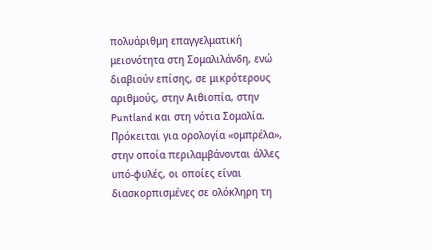πολυάριθμη επαγγελματική μειονότητα στη Σομαλιλάνδη, ενώ διαβιούν επίσης, σε μικρότερους αριθμούς, στην Αιθιοπία, στην Puntland και στη νότια Σομαλία. Πρόκειται για ορολογία «ομπρέλα», στην οποία περιλαμβάνονται άλλες υπό-φυλές, οι οποίες είναι διασκορπισμένες σε ολόκληρη τη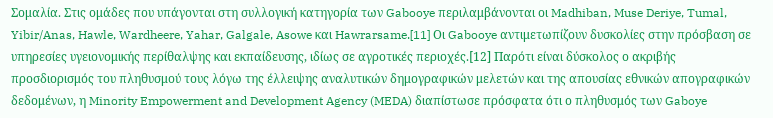Σομαλία. Στις ομάδες που υπάγονται στη συλλογική κατηγορία των Gabooye περιλαμβάνονται οι Madhiban, Muse Deriye, Tumal, Yibir/Anas, Hawle, Wardheere, Yahar, Galgale, Asowe και Hawrarsame.[11] Οι Gabooye αντιμετωπίζουν δυσκολίες στην πρόσβαση σε υπηρεσίες υγειονομικής περίθαλψης και εκπαίδευσης, ιδίως σε αγροτικές περιοχές.[12] Παρότι είναι δύσκολος ο ακριβής προσδιορισμός του πληθυσμού τους λόγω της έλλειψης αναλυτικών δημογραφικών μελετών και της απουσίας εθνικών απογραφικών δεδομένων, η Minority Empowerment and Development Agency (MEDA) διαπίστωσε πρόσφατα ότι ο πληθυσμός των Gaboye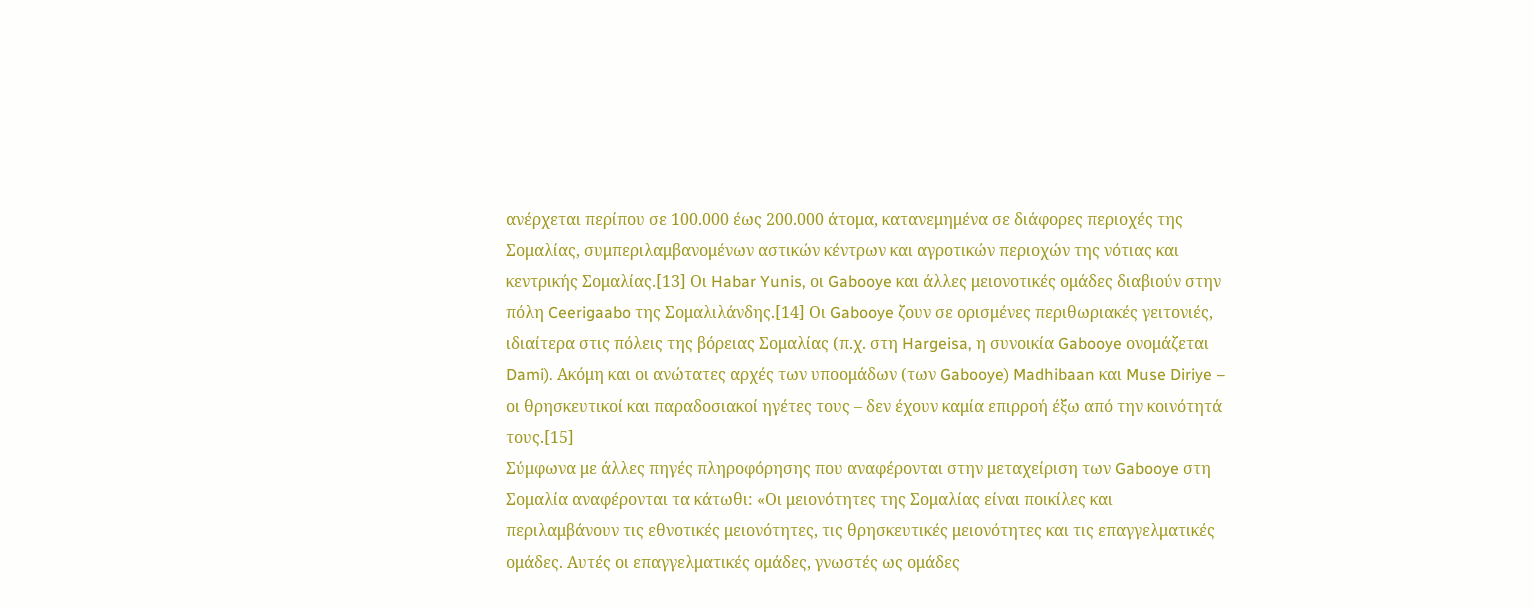ανέρχεται περίπου σε 100.000 έως 200.000 άτομα, κατανεμημένα σε διάφορες περιοχές της Σομαλίας, συμπεριλαμβανομένων αστικών κέντρων και αγροτικών περιοχών της νότιας και κεντρικής Σομαλίας.[13] Οι Habar Yunis, οι Gabooye και άλλες μειονοτικές ομάδες διαβιούν στην πόλη Ceerigaabo της Σομαλιλάνδης.[14] Οι Gabooye ζουν σε ορισμένες περιθωριακές γειτονιές, ιδιαίτερα στις πόλεις της βόρειας Σομαλίας (π.χ. στη Hargeisa, η συνοικία Gabooye ονομάζεται Dami). Ακόμη και οι ανώτατες αρχές των υποομάδων (των Gabooye) Madhibaan και Muse Diriye – οι θρησκευτικοί και παραδοσιακοί ηγέτες τους – δεν έχουν καμία επιρροή έξω από την κοινότητά τους.[15]
Σύμφωνα με άλλες πηγές πληροφόρησης που αναφέρονται στην μεταχείριση των Gabooye στη Σομαλία αναφέρονται τα κάτωθι: «Οι μειονότητες της Σομαλίας είναι ποικίλες και περιλαμβάνουν τις εθνοτικές μειονότητες, τις θρησκευτικές μειονότητες και τις επαγγελματικές ομάδες. Αυτές οι επαγγελματικές ομάδες, γνωστές ως ομάδες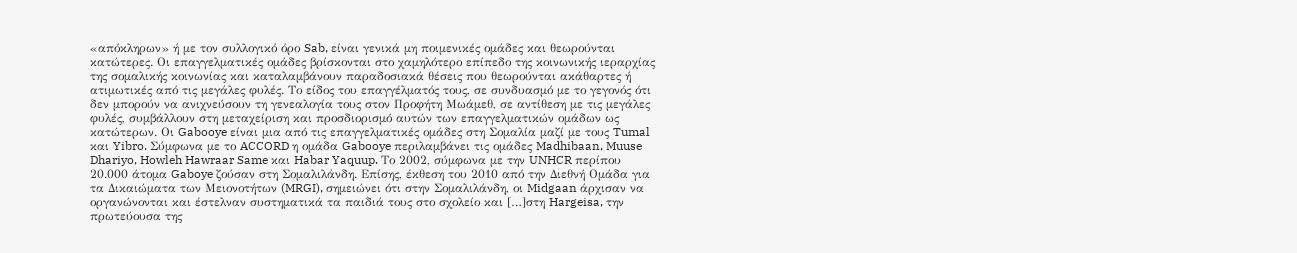«απόκληρων» ή με τον συλλογικό όρο Sab, είναι γενικά μη ποιμενικές ομάδες και θεωρούνται κατώτερες. Οι επαγγελματικές ομάδες βρίσκονται στο χαμηλότερο επίπεδο της κοινωνικής ιεραρχίας της σομαλικής κοινωνίας και καταλαμβάνουν παραδοσιακά θέσεις που θεωρούνται ακάθαρτες ή ατιμωτικές από τις μεγάλες φυλές. Το είδος του επαγγέλματός τους, σε συνδυασμό με το γεγονός ότι δεν μπορούν να ανιχνεύσουν τη γενεαλογία τους στον Προφήτη Μωάμεθ, σε αντίθεση με τις μεγάλες φυλές, συμβάλλουν στη μεταχείριση και προσδιορισμό αυτών των επαγγελματικών ομάδων ως κατώτερων. Οι Gabooye είναι μια από τις επαγγελματικές ομάδες στη Σομαλία μαζί με τους Tumal και Yibro. Σύμφωνα με το ACCORD η ομάδα Gabooye περιλαμβάνει τις ομάδες Madhibaan, Muuse Dhariyo, Howleh Hawraar Same και Habar Yaquup. Το 2002, σύμφωνα με την UNHCR περίπου 20.000 άτομα Gaboye ζούσαν στη Σομαλιλάνδη. Επίσης, έκθεση του 2010 από την Διεθνή Ομάδα για τα Δικαιώματα των Μειονοτήτων (MRGI), σημειώνει ότι στην Σομαλιλάνδη, οι Midgaan άρχισαν να οργανώνονται και έστελναν συστηματικά τα παιδιά τους στο σχολείο και […]στη Hargeisa, την πρωτεύουσα της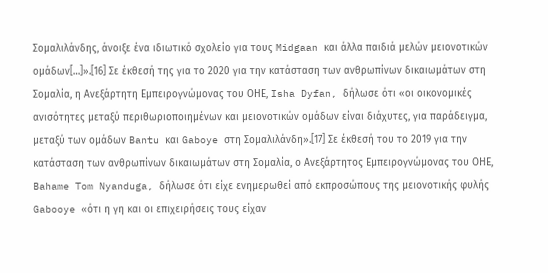Σομαλιλάνδης, άνοιξε ένα ιδιωτικό σχολείο για τους Midgaan και άλλα παιδιά μελών μειονοτικών ομάδων[…]».[16] Σε έκθεσή της για το 2020 για την κατάσταση των ανθρωπίνων δικαιωμάτων στη Σομαλία, η Ανεξάρτητη Εμπειρογνώμονας του ΟΗΕ, Isha Dyfan, δήλωσε ότι «οι οικονομικές ανισότητες μεταξύ περιθωριοποιημένων και μειονοτικών ομάδων είναι διάχυτες, για παράδειγμα, μεταξύ των ομάδων Bantu και Gaboye στη Σομαλιλάνδη».[17] Σε έκθεσή του το 2019 για την κατάσταση των ανθρωπίνων δικαιωμάτων στη Σομαλία, ο Ανεξάρτητος Εμπειρογνώμονας του ΟΗΕ, Bahame Tom Nyanduga, δήλωσε ότι είχε ενημερωθεί από εκπροσώπους της μειονοτικής φυλής Gabooye «ότι η γη και οι επιχειρήσεις τους είχαν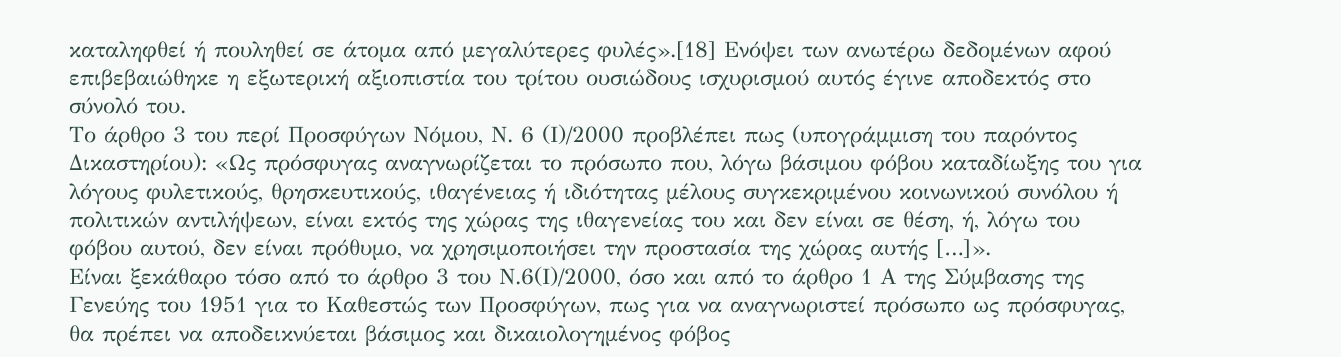καταληφθεί ή πουληθεί σε άτομα από μεγαλύτερες φυλές».[18] Ενόψει των ανωτέρω δεδομένων αφού επιβεβαιώθηκε η εξωτερική αξιοπιστία του τρίτου ουσιώδους ισχυρισμού αυτός έγινε αποδεκτός στο σύνολό του.
Το άρθρο 3 του περί Προσφύγων Νόμου, Ν. 6 (Ι)/2000 προβλέπει πως (υπογράμμιση του παρόντος Δικαστηρίου): «Ως πρόσφυγας αναγνωρίζεται το πρόσωπο που, λόγω βάσιμου φόβου καταδίωξης του για λόγους φυλετικούς, θρησκευτικούς, ιθαγένειας ή ιδιότητας μέλους συγκεκριμένου κοινωνικού συνόλου ή πολιτικών αντιλήψεων, είναι εκτός της χώρας της ιθαγενείας του και δεν είναι σε θέση, ή, λόγω του φόβου αυτού, δεν είναι πρόθυμο, να χρησιμοποιήσει την προστασία της χώρας αυτής […]».
Είναι ξεκάθαρο τόσο από το άρθρο 3 του Ν.6(Ι)/2000, όσο και από το άρθρο 1 Α της Σύμβασης της Γενεύης του 1951 για το Καθεστώς των Προσφύγων, πως για να αναγνωριστεί πρόσωπο ως πρόσφυγας, θα πρέπει να αποδεικνύεται βάσιμος και δικαιολογημένος φόβος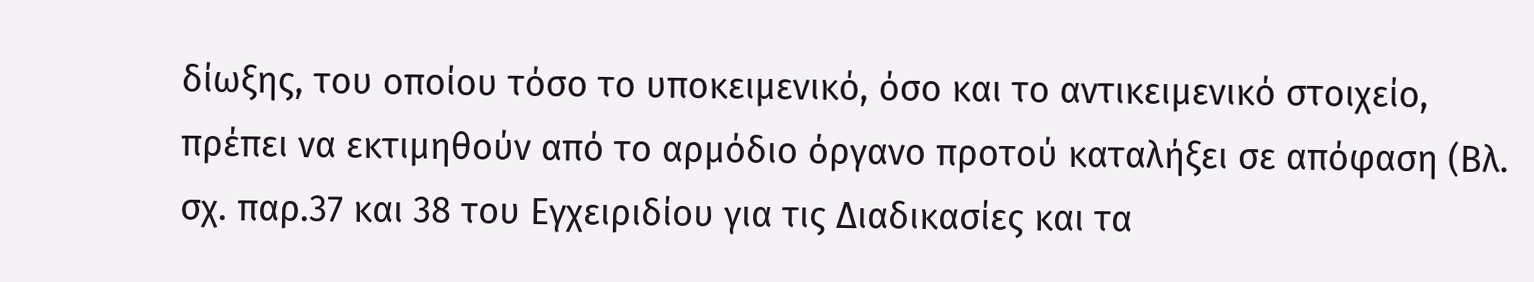δίωξης, του οποίου τόσο το υποκειμενικό, όσο και το αντικειμενικό στοιχείο, πρέπει να εκτιμηθούν από το αρμόδιο όργανο προτού καταλήξει σε απόφαση (Βλ. σχ. παρ.37 και 38 του Εγχειριδίου για τις Διαδικασίες και τα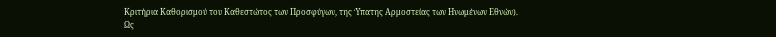Κριτήρια Καθορισμού του Καθεστώτος των Προσφύγων, της Ύπατης Αρμοστείας των Ηνωμένων Εθνών).
Ως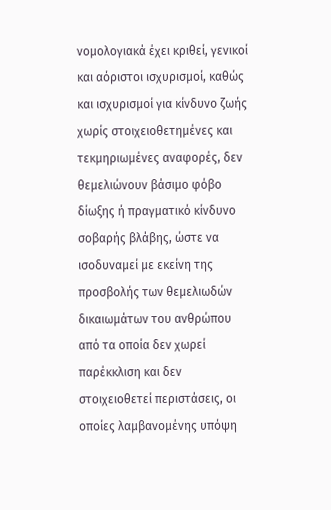νομολογιακά έχει κριθεί, γενικοί και αόριστοι ισχυρισμοί, καθώς και ισχυρισμοί για κίνδυνο ζωής χωρίς στοιχειοθετημένες και τεκμηριωμένες αναφορές, δεν θεμελιώνουν βάσιμο φόβο δίωξης ή πραγματικό κίνδυνο σοβαρής βλάβης, ώστε να ισοδυναμεί με εκείνη της προσβολής των θεμελιωδών δικαιωμάτων του ανθρώπου από τα οποία δεν χωρεί παρέκκλιση και δεν στοιχειοθετεί περιστάσεις, οι οποίες λαμβανομένης υπόψη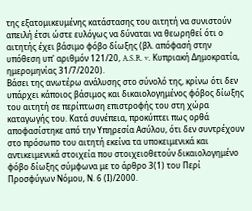της εξατομικευμένης κατάστασης του αιτητή να συνιστούν απειλή έτσι ώστε ευλόγως να δύναται να θεωρηθεί ότι ο αιτητής έχει βάσιμο φόβο δίωξης (βλ. απόφασή στην υπόθεση υπ' αριθμόν 121/20, A.S.R. v. Κυπριακή Δημοκρατία, ημερομηνίας 31/7/2020).
Βάσει της ανωτέρω ανάλυσης στο σύνολό της, κρίνω ότι δεν υπάρχει κάποιος βάσιμος και δικαιολογημένος φόβος δίωξης του αιτητή σε περίπτωση επιστροφής του στη χώρα καταγωγής του. Κατά συνέπεια, προκύπτει πως ορθά αποφασίστηκε από την Υπηρεσία Ασύλου, ότι δεν συντρέχουν στο πρόσωπο του αιτητή εκείνα τα υποκειμενικά και αντικειμενικά στοιχεία που στοιχειοθετούν δικαιολογημένο φόβο δίωξης σύμφωνα με το άρθρο 3(1) του Περί Προσφύγων Νόμου, Ν. 6 (Ι)/2000.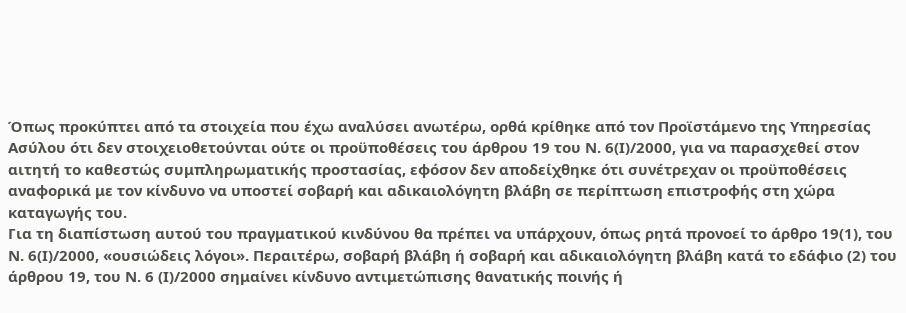Όπως προκύπτει από τα στοιχεία που έχω αναλύσει ανωτέρω, ορθά κρίθηκε από τον Προϊστάμενο της Υπηρεσίας Ασύλου ότι δεν στοιχειοθετούνται ούτε οι προϋποθέσεις του άρθρου 19 του Ν. 6(Ι)/2000, για να παρασχεθεί στον αιτητή το καθεστώς συμπληρωματικής προστασίας, εφόσον δεν αποδείχθηκε ότι συνέτρεχαν οι προϋποθέσεις αναφορικά με τον κίνδυνο να υποστεί σοβαρή και αδικαιολόγητη βλάβη σε περίπτωση επιστροφής στη χώρα καταγωγής του.
Για τη διαπίστωση αυτού του πραγματικού κινδύνου θα πρέπει να υπάρχουν, όπως ρητά προνοεί το άρθρο 19(1), του Ν. 6(Ι)/2000, «ουσιώδεις λόγοι». Περαιτέρω, σοβαρή βλάβη ή σοβαρή και αδικαιολόγητη βλάβη κατά το εδάφιο (2) του άρθρου 19, του Ν. 6 (Ι)/2000 σημαίνει κίνδυνο αντιμετώπισης θανατικής ποινής ή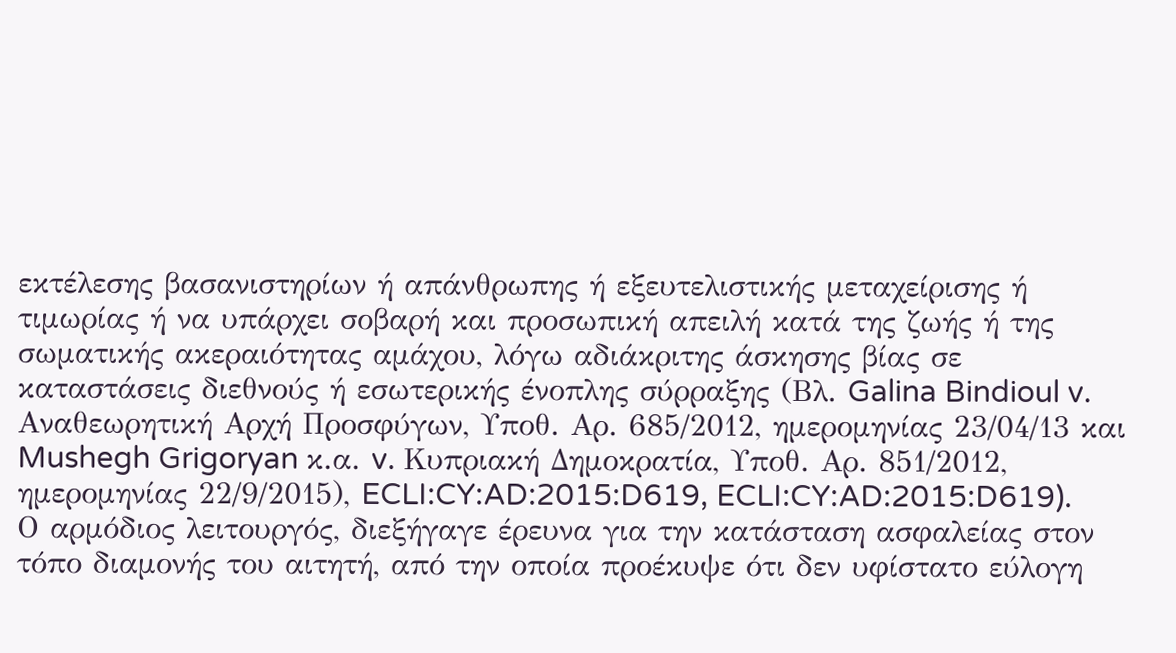εκτέλεσης βασανιστηρίων ή απάνθρωπης ή εξευτελιστικής μεταχείρισης ή τιμωρίας ή να υπάρχει σοβαρή και προσωπική απειλή κατά της ζωής ή της σωματικής ακεραιότητας αμάχου, λόγω αδιάκριτης άσκησης βίας σε καταστάσεις διεθνούς ή εσωτερικής ένοπλης σύρραξης (Βλ. Galina Bindioul v. Αναθεωρητική Αρχή Προσφύγων, Υποθ. Αρ. 685/2012, ημερομηνίας 23/04/13 και Mushegh Grigoryan κ.α. v. Κυπριακή Δημοκρατία, Υποθ. Αρ. 851/2012, ημερομηνίας 22/9/2015), ECLI:CY:AD:2015:D619, ECLI:CY:AD:2015:D619).
Ο αρμόδιος λειτουργός, διεξήγαγε έρευνα για την κατάσταση ασφαλείας στον τόπο διαμονής του αιτητή, από την οποία προέκυψε ότι δεν υφίστατο εύλογη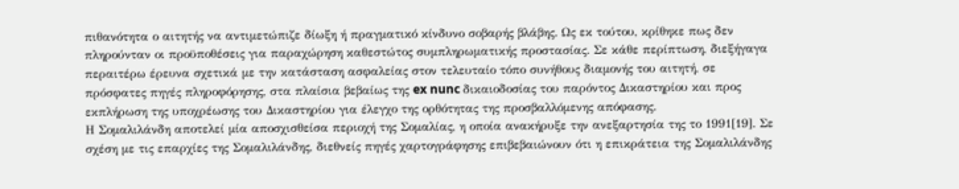πιθανότητα ο αιτητής να αντιμετώπιζε δίωξη ή πραγματικό κίνδυνο σοβαρής βλάβης. Ως εκ τούτου, κρίθηκε πως δεν πληρούνταν οι προϋποθέσεις για παραχώρηση καθεστώτος συμπληρωματικής προστασίας. Σε κάθε περίπτωση, διεξήγαγα περαιτέρω έρευνα σχετικά με την κατάσταση ασφαλείας στον τελευταίο τόπο συνήθους διαμονής του αιτητή, σε πρόσφατες πηγές πληροφόρησης, στα πλαίσια βεβαίως της ex nunc δικαιοδοσίας του παρόντος Δικαστηρίου και προς εκπλήρωση της υποχρέωσης του Δικαστηρίου για έλεγχο της ορθότητας της προσβαλλόμενης απόφασης.
Η Σομαλιλάνδη αποτελεί μία αποσχισθείσα περιοχή της Σομαλίας, η οποία ανακήρυξε την ανεξαρτησία της το 1991[19]. Σε σχέση με τις επαρχίες της Σομαλιλάνδης, διεθνείς πηγές χαρτογράφησης επιβεβαιώνουν ότι η επικράτεια της Σομαλιλάνδης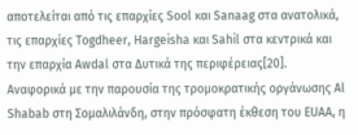αποτελείται από τις επαρχίες Sool και Sanaag στα ανατολικά, τις επαρχίες Togdheer, Hargeisha και Sahil στα κεντρικά και την επαρχία Awdal στα Δυτικά της περιφέρειας[20].
Αναφορικά με την παρουσία της τρομοκρατικής οργάνωσης Al Shabab στη Σομαλιλάνδη, στην πρόσφατη έκθεση του EUAA, η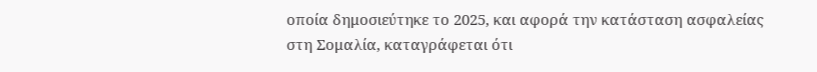οποία δημοσιεύτηκε το 2025, και αφορά την κατάσταση ασφαλείας στη Σομαλία, καταγράφεται ότι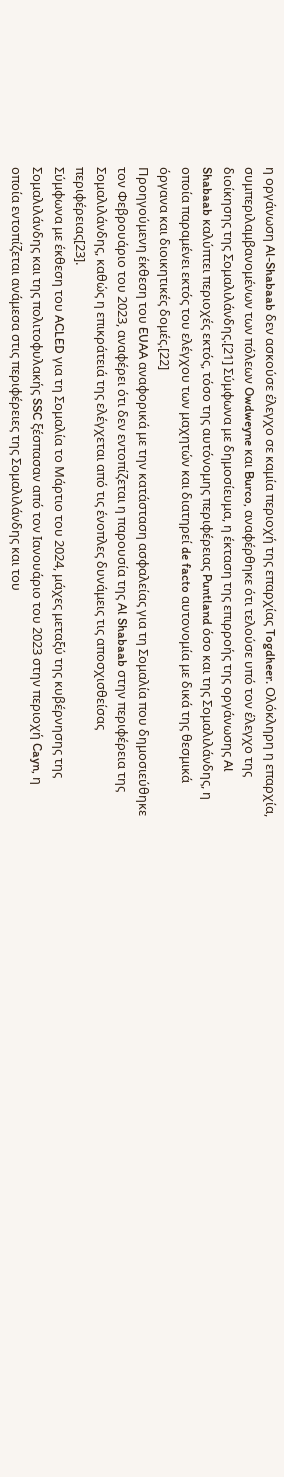η οργάνωση Al-Shabaab δεν ασκούσε έλεγχο σε καμία περιοχή της επαρχίας Togdheer. Ολόκληρη η επαρχία, συμπεριλαμβανομένων των πόλεων Owdweyne και Burco, αναφέρθηκε ότι τελούσε υπό τον έλεγχο της διοίκησης της Σομαλιλάνδης.[21] Σύμφωνα με δημοσίευμα, η έκταση της επιρροής της οργάνωσης Al Shabaab καλύπτει περιοχές εκτός, τόσο της αυτόνομης περιφέρειας Puntland όσο και της Σομαλιλάνδης, η οποία παραμένει εκτός του ελέγχου των μαχητών και διατηρεί de facto αυτονομία με δικά της θεσμικά όργανα και διοικητικές δομές.[22]
Προηγούμενη έκθεση του EUAA αναφορικά με την κατάσταση ασφαλείας για τη Σομαλία που δημοσιεύθηκε τον Φεβρουάριο του 2023, αναφέρει ότι δεν εντοπίζεται η παρουσία της Al Shabaab στην περιφέρεια της Σομαλιλάνδης, καθώς η επικράτειά της ελέγχεται από τις ένοπλες δυνάμεις τις αποσχισθείσας περιφέρειας[23].
Σύμφωνα με έκθεση του ACLED για τη Σομαλία το Μάρτιο του 2024, μάχες μεταξύ της κυβέρνησης της Σομαλιλάνδης και της πολιτοφυλακής SSC ξέσπασαν από τον Ιανουάριο του 2023 στην περιοχή Cayn, η οποία εντοπίζεται ανάμεσα στις περιφέρειες της Σομαλιλάνδης και του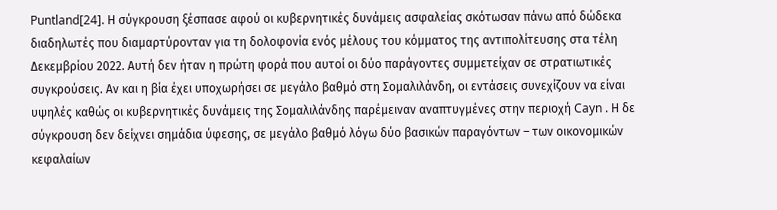Puntland[24]. Η σύγκρουση ξέσπασε αφού οι κυβερνητικές δυνάμεις ασφαλείας σκότωσαν πάνω από δώδεκα διαδηλωτές που διαμαρτύρονταν για τη δολοφονία ενός μέλους του κόμματος της αντιπολίτευσης στα τέλη Δεκεμβρίου 2022. Αυτή δεν ήταν η πρώτη φορά που αυτοί οι δύο παράγοντες συμμετείχαν σε στρατιωτικές συγκρούσεις. Αν και η βία έχει υποχωρήσει σε μεγάλο βαθμό στη Σομαλιλάνδη, οι εντάσεις συνεχίζουν να είναι υψηλές καθώς οι κυβερνητικές δυνάμεις της Σομαλιλάνδης παρέμειναν αναπτυγμένες στην περιοχή Cayn . Η δε σύγκρουση δεν δείχνει σημάδια ύφεσης, σε μεγάλο βαθμό λόγω δύο βασικών παραγόντων – των οικονομικών κεφαλαίων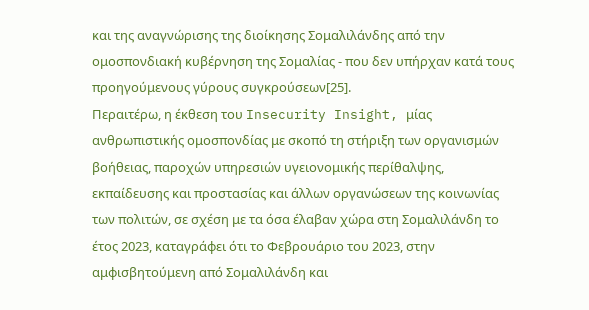και της αναγνώρισης της διοίκησης Σομαλιλάνδης από την ομοσπονδιακή κυβέρνηση της Σομαλίας - που δεν υπήρχαν κατά τους προηγούμενους γύρους συγκρούσεων[25].
Περαιτέρω, η έκθεση του Insecurity Insight, μίας ανθρωπιστικής ομοσπονδίας με σκοπό τη στήριξη των οργανισμών βοήθειας, παροχών υπηρεσιών υγειονομικής περίθαλψης, εκπαίδευσης και προστασίας και άλλων οργανώσεων της κοινωνίας των πολιτών, σε σχέση με τα όσα έλαβαν χώρα στη Σομαλιλάνδη το έτος 2023, καταγράφει ότι το Φεβρουάριο του 2023, στην αμφισβητούμενη από Σομαλιλάνδη και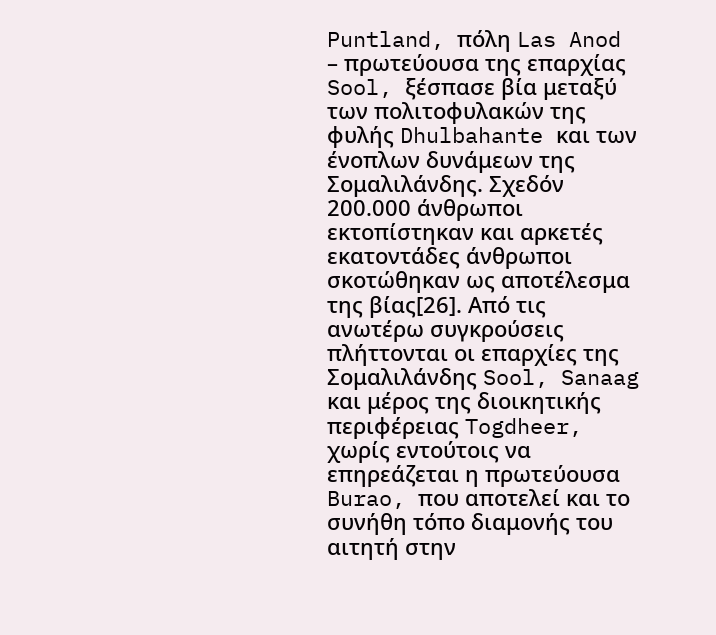Puntland, πόλη Las Anod – πρωτεύουσα της επαρχίας Sool, ξέσπασε βία μεταξύ των πολιτοφυλακών της φυλής Dhulbahante και των ένοπλων δυνάμεων της Σομαλιλάνδης. Σχεδόν 200.000 άνθρωποι εκτοπίστηκαν και αρκετές εκατοντάδες άνθρωποι σκοτώθηκαν ως αποτέλεσμα της βίας[26]. Από τις ανωτέρω συγκρούσεις πλήττονται οι επαρχίες της Σομαλιλάνδης Sool, Sanaag και μέρος της διοικητικής περιφέρειας Togdheer, χωρίς εντούτοις να επηρεάζεται η πρωτεύουσα Burao, που αποτελεί και το συνήθη τόπο διαμονής του αιτητή στην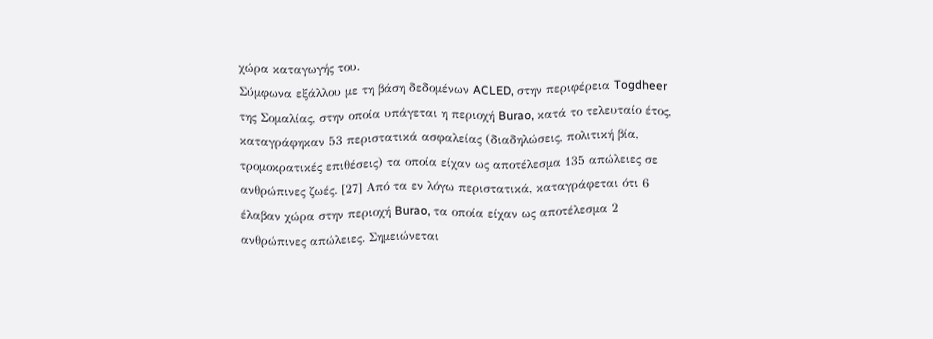χώρα καταγωγής του.
Σύμφωνα εξάλλου με τη βάση δεδομένων ACLED, στην περιφέρεια Togdheer της Σομαλίας, στην οποία υπάγεται η περιοχή Burao, κατά το τελευταίο έτος, καταγράφηκαν 53 περιστατικά ασφαλείας (διαδηλώσεις, πολιτική βία, τρομοκρατικές επιθέσεις) τα οποία είχαν ως αποτέλεσμα 135 απώλειες σε ανθρώπινες ζωές. [27] Από τα εν λόγω περιστατικά, καταγράφεται ότι 6 έλαβαν χώρα στην περιοχή Burao, τα οποία είχαν ως αποτέλεσμα 2 ανθρώπινες απώλειες. Σημειώνεται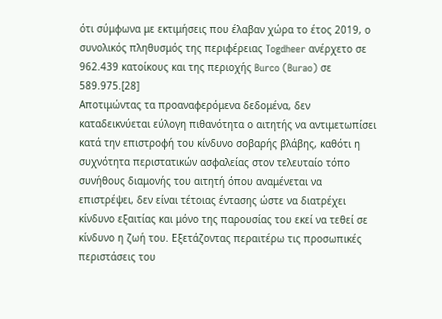ότι σύμφωνα με εκτιμήσεις που έλαβαν χώρα το έτος 2019, ο συνολικός πληθυσμός της περιφέρειας Togdheer ανέρχετο σε 962.439 κατοίκους και της περιοχής Burco (Burao) σε 589.975.[28]
Αποτιμώντας τα προαναφερόμενα δεδομένα, δεν καταδεικνύεται εύλογη πιθανότητα ο αιτητής να αντιμετωπίσει κατά την επιστροφή του κίνδυνο σοβαρής βλάβης, καθότι η συχνότητα περιστατικών ασφαλείας στον τελευταίο τόπο συνήθους διαμονής του αιτητή όπου αναμένεται να επιστρέψει, δεν είναι τέτοιας έντασης ώστε να διατρέχει κίνδυνο εξαιτίας και μόνο της παρουσίας του εκεί να τεθεί σε κίνδυνο η ζωή του. Εξετάζοντας περαιτέρω τις προσωπικές περιστάσεις του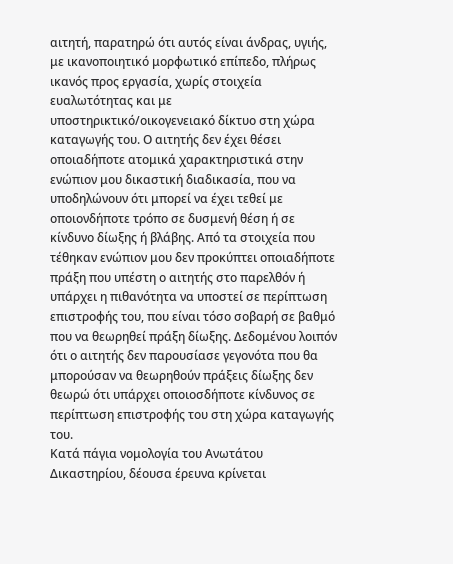αιτητή, παρατηρώ ότι αυτός είναι άνδρας, υγιής, με ικανοποιητικό μορφωτικό επίπεδο, πλήρως ικανός προς εργασία, χωρίς στοιχεία ευαλωτότητας και με υποστηρικτικό/οικογενειακό δίκτυο στη χώρα καταγωγής του. Ο αιτητής δεν έχει θέσει οποιαδήποτε ατομικά χαρακτηριστικά στην ενώπιον μου δικαστική διαδικασία, που να υποδηλώνουν ότι μπορεί να έχει τεθεί με οποιονδήποτε τρόπο σε δυσμενή θέση ή σε κίνδυνο δίωξης ή βλάβης. Από τα στοιχεία που τέθηκαν ενώπιον μου δεν προκύπτει οποιαδήποτε πράξη που υπέστη ο αιτητής στο παρελθόν ή υπάρχει η πιθανότητα να υποστεί σε περίπτωση επιστροφής του, που είναι τόσο σοβαρή σε βαθμό που να θεωρηθεί πράξη δίωξης. Δεδομένου λοιπόν ότι ο αιτητής δεν παρουσίασε γεγονότα που θα μπορούσαν να θεωρηθούν πράξεις δίωξης δεν θεωρώ ότι υπάρχει οποιοσδήποτε κίνδυνος σε περίπτωση επιστροφής του στη χώρα καταγωγής του.
Κατά πάγια νομολογία του Ανωτάτου Δικαστηρίου, δέουσα έρευνα κρίνεται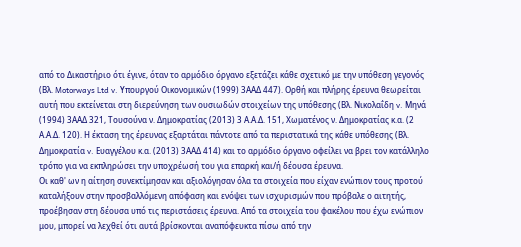από το Δικαστήριο ότι έγινε, όταν το αρμόδιο όργανο εξετάζει κάθε σχετικό με την υπόθεση γεγονός (Βλ. Motorways Ltd v. Υπουργού Οικονομικών (1999) 3ΑΑΔ 447). Ορθή και πλήρης έρευνα θεωρείται αυτή που εκτείνεται στη διερεύνηση των ουσιωδών στοιχείων της υπόθεσης (Βλ. Νικολαΐδη v. Μηνά (1994) 3ΑΑΔ 321, Τουσούνα ν. Δημοκρατίας (2013) 3 Α.Α.Δ. 151, Χωματένος ν. Δημοκρατίας κ.α. (2 Α.Α.Δ. 120). Η έκταση της έρευνας εξαρτάται πάντοτε από τα περιστατικά της κάθε υπόθεσης (Βλ. Δημοκρατία v. Ευαγγέλου κ.α. (2013) 3ΑΑΔ 414) και το αρμόδιο όργανο οφείλει να βρει τον κατάλληλο τρόπο για να εκπληρώσει την υποχρέωσή του για επαρκή και/ή δέουσα έρευνα.
Οι καθ' ων η αίτηση συνεκτίμησαν και αξιολόγησαν όλα τα στοιχεία που είχαν ενώπιον τους προτού καταλήξουν στην προσβαλλόμενη απόφαση και ενόψει των ισχυρισμών που πρόβαλε ο αιτητής, προέβησαν στη δέουσα υπό τις περιστάσεις έρευνα. Από τα στοιχεία του φακέλου που έχω ενώπιον μου, μπορεί να λεχθεί ότι αυτά βρίσκονται αναπόφευκτα πίσω από την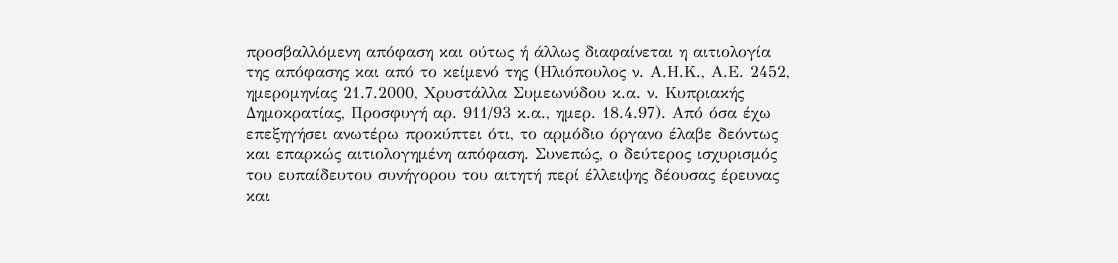προσβαλλόμενη απόφαση και ούτως ή άλλως διαφαίνεται η αιτιολογία της απόφασης και από το κείμενό της (Ηλιόπουλος ν. Α.Η.Κ., Α.Ε. 2452, ημερομηνίας 21.7.2000, Χρυστάλλα Συμεωνύδου κ.α. ν. Κυπριακής Δημοκρατίας, Προσφυγή αρ. 911/93 κ.α., ημερ. 18.4.97). Από όσα έχω επεξηγήσει ανωτέρω προκύπτει ότι, το αρμόδιο όργανο έλαβε δεόντως και επαρκώς αιτιολογημένη απόφαση. Συνεπώς, ο δεύτερος ισχυρισμός του ευπαίδευτου συνήγορου του αιτητή περί έλλειψης δέουσας έρευνας και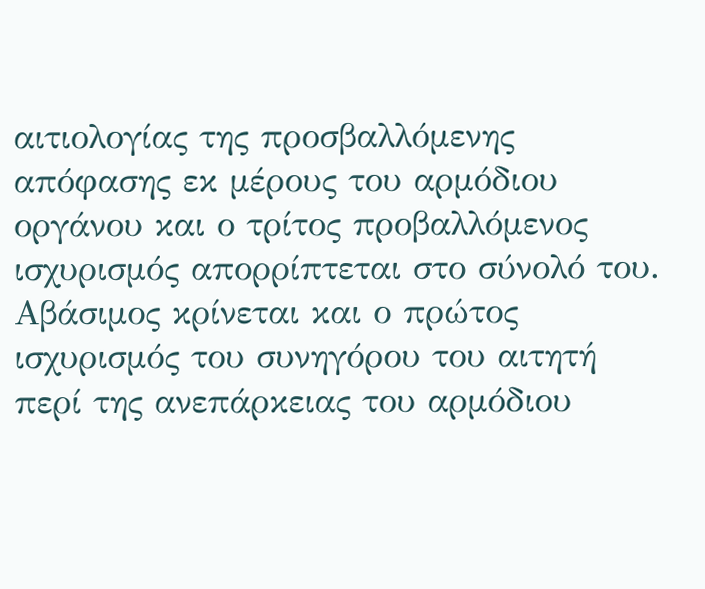αιτιολογίας της προσβαλλόμενης απόφασης εκ μέρους του αρμόδιου οργάνου και ο τρίτος προβαλλόμενος ισχυρισμός απορρίπτεται στο σύνολό του.
Αβάσιμος κρίνεται και ο πρώτος ισχυρισμός του συνηγόρου του αιτητή περί της ανεπάρκειας του αρμόδιου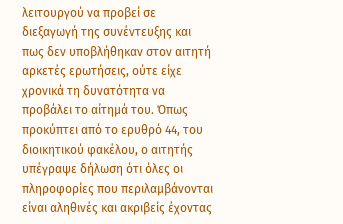λειτουργού να προβεί σε διεξαγωγή της συνέντευξης και πως δεν υποβλήθηκαν στον αιτητή αρκετές ερωτήσεις, ούτε είχε χρονικά τη δυνατότητα να προβάλει το αίτημά του. Όπως προκύπτει από το ερυθρό 44, του διοικητικού φακέλου, ο αιτητής υπέγραψε δήλωση ότι όλες οι πληροφορίες που περιλαμβάνονται είναι αληθινές και ακριβείς έχοντας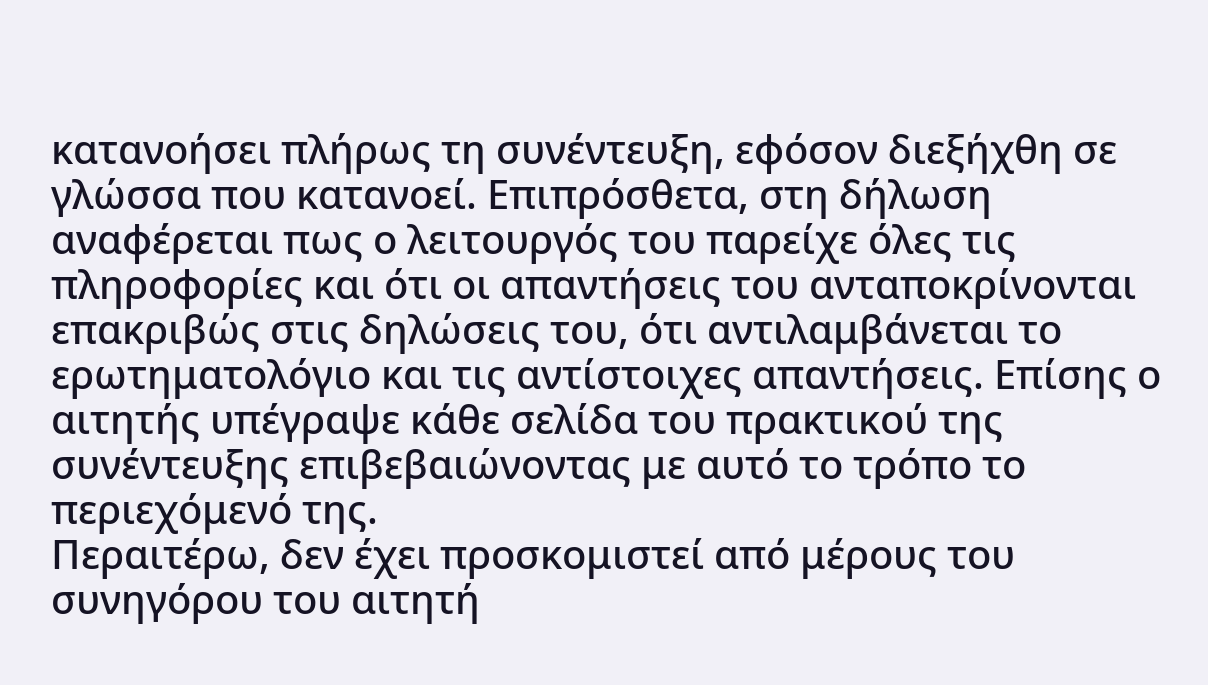κατανοήσει πλήρως τη συνέντευξη, εφόσον διεξήχθη σε γλώσσα που κατανοεί. Επιπρόσθετα, στη δήλωση αναφέρεται πως ο λειτουργός του παρείχε όλες τις πληροφορίες και ότι οι απαντήσεις του ανταποκρίνονται επακριβώς στις δηλώσεις του, ότι αντιλαμβάνεται το ερωτηματολόγιο και τις αντίστοιχες απαντήσεις. Επίσης ο αιτητής υπέγραψε κάθε σελίδα του πρακτικού της συνέντευξης επιβεβαιώνοντας με αυτό το τρόπο το περιεχόμενό της.
Περαιτέρω, δεν έχει προσκομιστεί από μέρους του συνηγόρου του αιτητή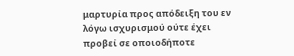μαρτυρία προς απόδειξη του εν λόγω ισχυρισμού ούτε έχει προβεί σε οποιοδήποτε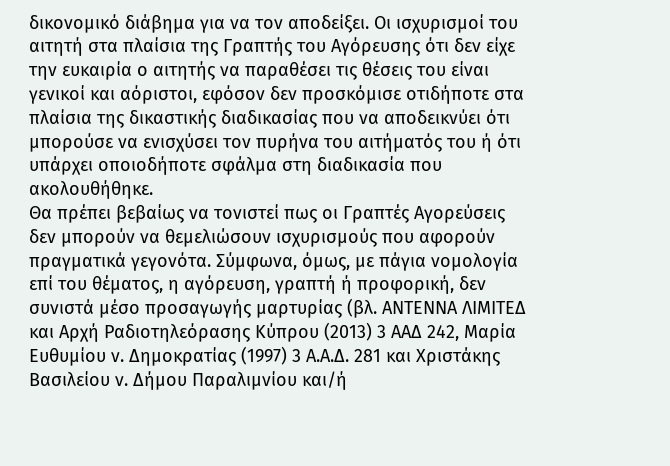δικονομικό διάβημα για να τον αποδείξει. Οι ισχυρισμοί του αιτητή στα πλαίσια της Γραπτής του Αγόρευσης ότι δεν είχε την ευκαιρία ο αιτητής να παραθέσει τις θέσεις του είναι γενικοί και αόριστοι, εφόσον δεν προσκόμισε οτιδήποτε στα πλαίσια της δικαστικής διαδικασίας που να αποδεικνύει ότι μπορούσε να ενισχύσει τον πυρήνα του αιτήματός του ή ότι υπάρχει οποιοδήποτε σφάλμα στη διαδικασία που ακολουθήθηκε.
Θα πρέπει βεβαίως να τονιστεί πως οι Γραπτές Αγορεύσεις δεν μπορούν να θεμελιώσουν ισχυρισμούς που αφορούν πραγματικά γεγονότα. Σύμφωνα, όμως, με πάγια νομολογία επί του θέματος, η αγόρευση, γραπτή ή προφορική, δεν συνιστά μέσο προσαγωγής μαρτυρίας (βλ. ΑΝΤΕΝΝΑ ΛΙΜΙΤΕΔ και Αρχή Ραδιοτηλεόρασης Κύπρου (2013) 3 ΑΑΔ 242, Μαρία Ευθυμίου ν. Δημοκρατίας (1997) 3 Α.Α.Δ. 281 και Χριστάκης Βασιλείου ν. Δήμου Παραλιμνίου και/ή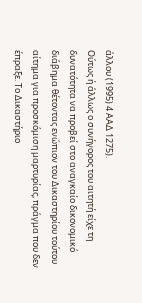άλλου (1995) 4 ΑΑΔ 1275).
Ούτως ή άλλως ο συνήγορος του αιτητή είχε τη δυνατότητα να προβεί στο αναγκαίο δικονομικό διάβημα θέτοντας ενώπιον του Δικαστηρίου τούτου αίτημα για προσκόμιση μαρτυρίας, πράγμα που δεν έπραξε. Το Δικαστήριο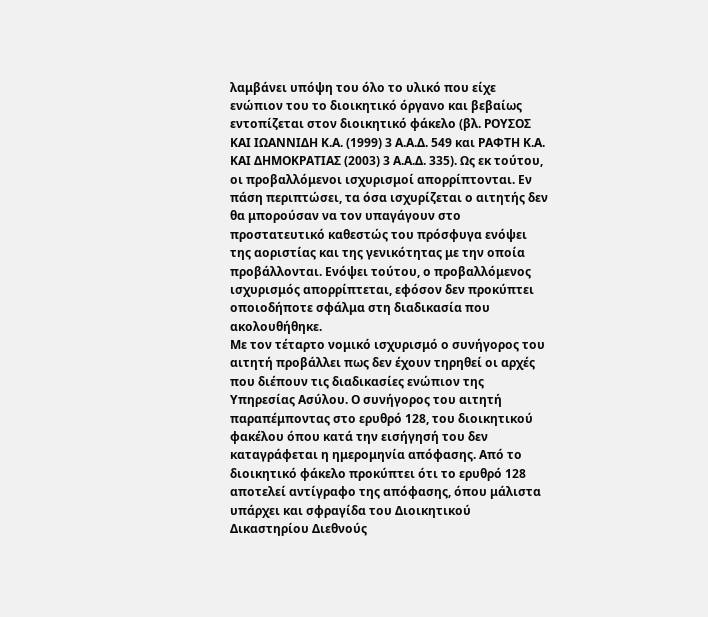λαμβάνει υπόψη του όλο το υλικό που είχε ενώπιον του το διοικητικό όργανο και βεβαίως εντοπίζεται στον διοικητικό φάκελο (βλ. ΡΟΥΣΟΣ ΚΑΙ ΙΩΑΝΝΙΔΗ Κ.Α. (1999) 3 Α.Α.Δ. 549 και ΡΑΦΤΗ Κ.Α. ΚΑΙ ΔΗΜΟΚΡΑΤΙΑΣ (2003) 3 Α.Α.Δ. 335). Ως εκ τούτου, οι προβαλλόμενοι ισχυρισμοί απορρίπτονται. Εν πάση περιπτώσει, τα όσα ισχυρίζεται ο αιτητής δεν θα μπορούσαν να τον υπαγάγουν στο προστατευτικό καθεστώς του πρόσφυγα ενόψει της αοριστίας και της γενικότητας με την οποία προβάλλονται. Ενόψει τούτου, ο προβαλλόμενος ισχυρισμός απορρίπτεται, εφόσον δεν προκύπτει οποιοδήποτε σφάλμα στη διαδικασία που ακολουθήθηκε.
Με τον τέταρτο νομικό ισχυρισμό ο συνήγορος του αιτητή προβάλλει πως δεν έχουν τηρηθεί οι αρχές που διέπουν τις διαδικασίες ενώπιον της Υπηρεσίας Ασύλου. Ο συνήγορος του αιτητή παραπέμποντας στο ερυθρό 128, του διοικητικού φακέλου όπου κατά την εισήγησή του δεν καταγράφεται η ημερομηνία απόφασης. Από το διοικητικό φάκελο προκύπτει ότι το ερυθρό 128 αποτελεί αντίγραφο της απόφασης, όπου μάλιστα υπάρχει και σφραγίδα του Διοικητικού Δικαστηρίου Διεθνούς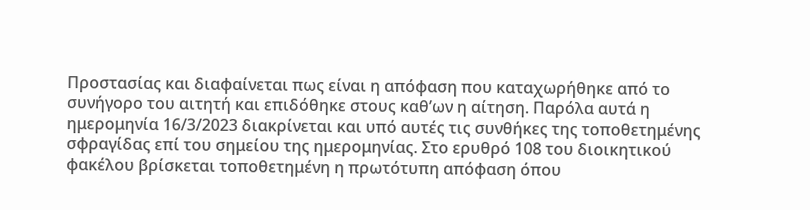Προστασίας και διαφαίνεται πως είναι η απόφαση που καταχωρήθηκε από το συνήγορο του αιτητή και επιδόθηκε στους καθ’ων η αίτηση. Παρόλα αυτά η ημερομηνία 16/3/2023 διακρίνεται και υπό αυτές τις συνθήκες της τοποθετημένης σφραγίδας επί του σημείου της ημερομηνίας. Στο ερυθρό 108 του διοικητικού φακέλου βρίσκεται τοποθετημένη η πρωτότυπη απόφαση όπου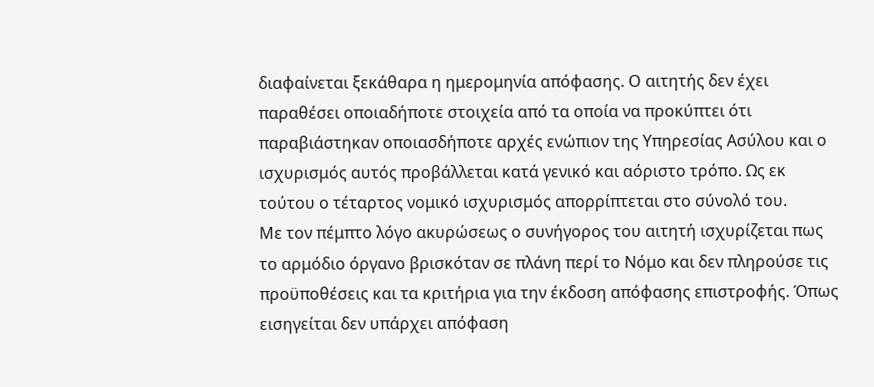διαφαίνεται ξεκάθαρα η ημερομηνία απόφασης. Ο αιτητής δεν έχει παραθέσει οποιαδήποτε στοιχεία από τα οποία να προκύπτει ότι παραβιάστηκαν οποιασδήποτε αρχές ενώπιον της Υπηρεσίας Ασύλου και ο ισχυρισμός αυτός προβάλλεται κατά γενικό και αόριστο τρόπο. Ως εκ τούτου ο τέταρτος νομικό ισχυρισμός απορρίπτεται στο σύνολό του.
Με τον πέμπτο λόγο ακυρώσεως ο συνήγορος του αιτητή ισχυρίζεται πως το αρμόδιο όργανο βρισκόταν σε πλάνη περί το Νόμο και δεν πληρούσε τις προϋποθέσεις και τα κριτήρια για την έκδοση απόφασης επιστροφής. Όπως εισηγείται δεν υπάρχει απόφαση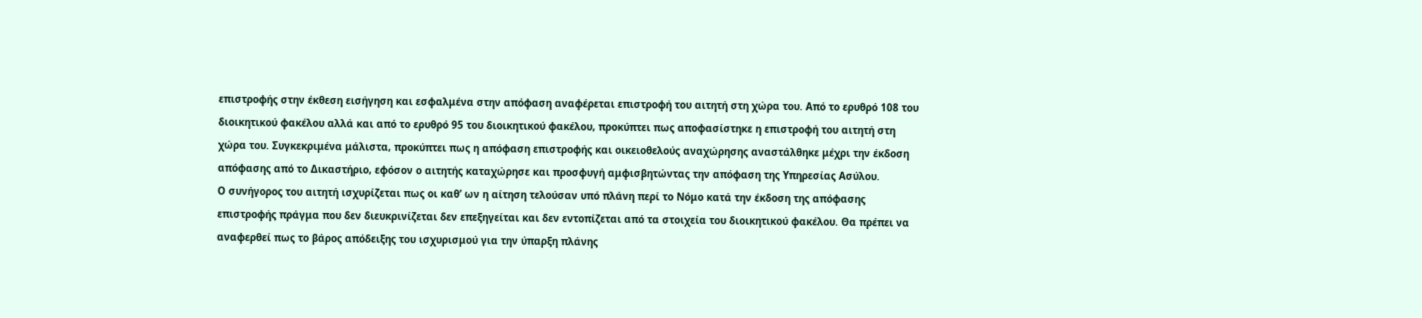επιστροφής στην έκθεση εισήγηση και εσφαλμένα στην απόφαση αναφέρεται επιστροφή του αιτητή στη χώρα του. Από το ερυθρό 108 του διοικητικού φακέλου αλλά και από το ερυθρό 95 του διοικητικού φακέλου, προκύπτει πως αποφασίστηκε η επιστροφή του αιτητή στη χώρα του. Συγκεκριμένα μάλιστα, προκύπτει πως η απόφαση επιστροφής και οικειοθελούς αναχώρησης αναστάλθηκε μέχρι την έκδοση απόφασης από το Δικαστήριο, εφόσον ο αιτητής καταχώρησε και προσφυγή αμφισβητώντας την απόφαση της Υπηρεσίας Ασύλου.
Ο συνήγορος του αιτητή ισχυρίζεται πως οι καθ’ ων η αίτηση τελούσαν υπό πλάνη περί το Νόμο κατά την έκδοση της απόφασης επιστροφής πράγμα που δεν διευκρινίζεται δεν επεξηγείται και δεν εντοπίζεται από τα στοιχεία του διοικητικού φακέλου. Θα πρέπει να αναφερθεί πως το βάρος απόδειξης του ισχυρισμού για την ύπαρξη πλάνης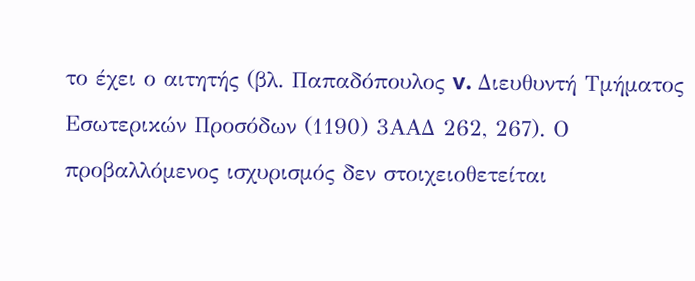το έχει ο αιτητής (βλ. Παπαδόπουλος v. Διευθυντή Τμήματος Εσωτερικών Προσόδων (1190) 3ΑΑΔ 262, 267). Ο προβαλλόμενος ισχυρισμός δεν στοιχειοθετείται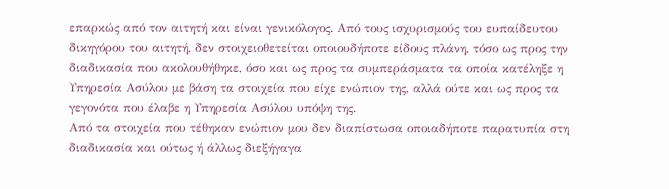επαρκώς από τον αιτητή και είναι γενικόλογος. Από τους ισχυρισμούς του ευπαίδευτου δικηγόρου του αιτητή, δεν στοιχειοθετείται οποιουδήποτε είδους πλάνη, τόσο ως προς την διαδικασία που ακολουθήθηκε, όσο και ως προς τα συμπεράσματα τα οποία κατέληξε η Υπηρεσία Ασύλου με βάση τα στοιχεία που είχε ενώπιον της, αλλά ούτε και ως προς τα γεγονότα που έλαβε η Υπηρεσία Ασύλου υπόψη της.
Από τα στοιχεία που τέθηκαν ενώπιον μου δεν διαπίστωσα οποιαδήποτε παρατυπία στη διαδικασία και ούτως ή άλλως διεξήγαγα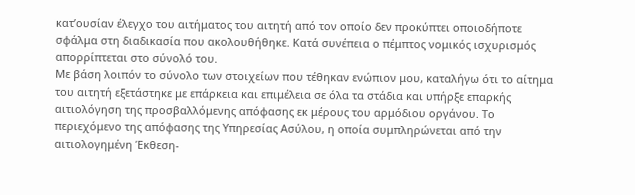κατ’ουσίαν έλεγχο του αιτήματος του αιτητή από τον οποίο δεν προκύπτει οποιοδήποτε σφάλμα στη διαδικασία που ακολουθήθηκε. Κατά συνέπεια ο πέμπτος νομικός ισχυρισμός απορρίπτεται στο σύνολό του.
Με βάση λοιπόν το σύνολο των στοιχείων που τέθηκαν ενώπιον μου, καταλήγω ότι το αίτημα του αιτητή εξετάστηκε με επάρκεια και επιμέλεια σε όλα τα στάδια και υπήρξε επαρκής αιτιολόγηση της προσβαλλόμενης απόφασης εκ μέρους του αρμόδιου οργάνου. Το περιεχόμενο της απόφασης της Υπηρεσίας Ασύλου, η οποία συμπληρώνεται από την αιτιολογημένη Έκθεση-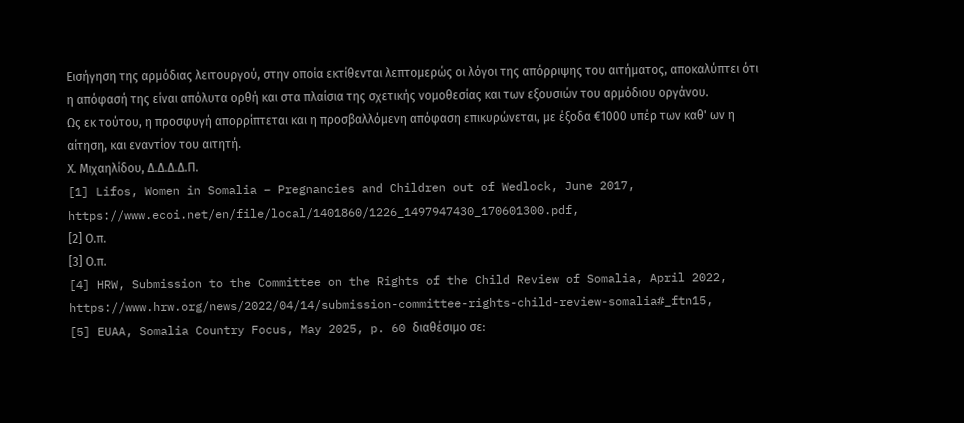Εισήγηση της αρμόδιας λειτουργού, στην οποία εκτίθενται λεπτομερώς οι λόγοι της απόρριψης του αιτήματος, αποκαλύπτει ότι η απόφασή της είναι απόλυτα ορθή και στα πλαίσια της σχετικής νομοθεσίας και των εξουσιών του αρμόδιου οργάνου.
Ως εκ τούτου, η προσφυγή απορρίπτεται και η προσβαλλόμενη απόφαση επικυρώνεται, με έξοδα €1000 υπέρ των καθ' ων η αίτηση, και εναντίον του αιτητή.
Χ. Μιχαηλίδου, Δ.Δ.Δ.Δ.Π.
[1] Lifos, Women in Somalia – Pregnancies and Children out of Wedlock, June 2017, https://www.ecoi.net/en/file/local/1401860/1226_1497947430_170601300.pdf,
[2] Ο.π.
[3] Ο.π.
[4] HRW, Submission to the Committee on the Rights of the Child Review of Somalia, April 2022, https://www.hrw.org/news/2022/04/14/submission-committee-rights-child-review-somalia#_ftn15,
[5] EUAA, Somalia Country Focus, May 2025, p. 60 διαθέσιμο σε: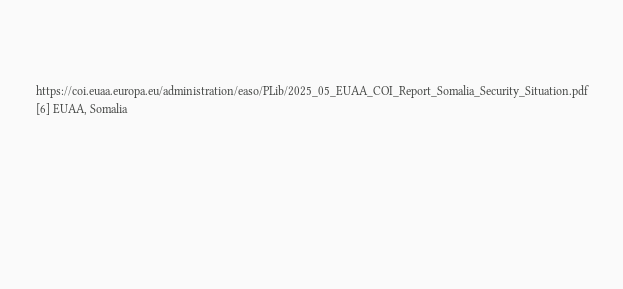https://coi.euaa.europa.eu/administration/easo/PLib/2025_05_EUAA_COI_Report_Somalia_Security_Situation.pdf
[6] EUAA, Somalia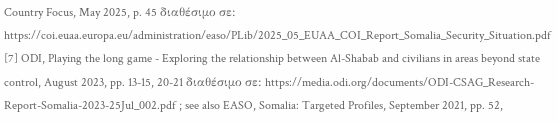Country Focus, May 2025, p. 45 διαθέσιμο σε: https://coi.euaa.europa.eu/administration/easo/PLib/2025_05_EUAA_COI_Report_Somalia_Security_Situation.pdf
[7] ODI, Playing the long game - Exploring the relationship between Al-Shabab and civilians in areas beyond state control, August 2023, pp. 13-15, 20-21 διαθέσιμο σε: https://media.odi.org/documents/ODI-CSAG_Research-Report-Somalia-2023-25Jul_002.pdf ; see also EASO, Somalia: Targeted Profiles, September 2021, pp. 52,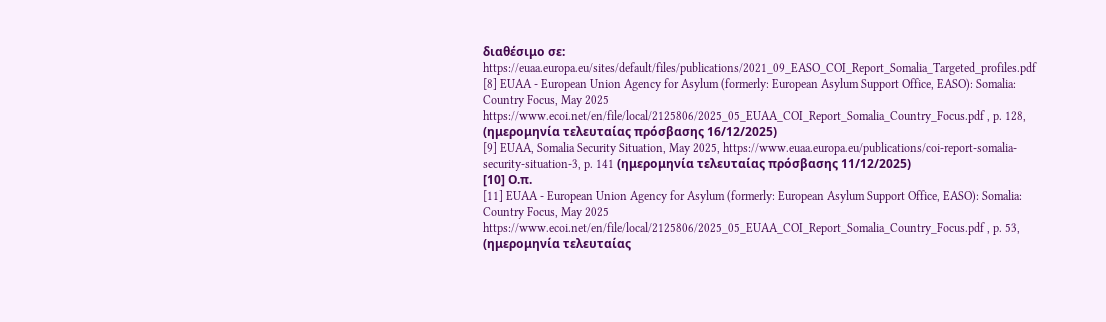διαθέσιμο σε: https://euaa.europa.eu/sites/default/files/publications/2021_09_EASO_COI_Report_Somalia_Targeted_profiles.pdf
[8] EUAA - European Union Agency for Asylum (formerly: European Asylum Support Office, EASO): Somalia: Country Focus, May 2025
https://www.ecoi.net/en/file/local/2125806/2025_05_EUAA_COI_Report_Somalia_Country_Focus.pdf , p. 128, (ημερομηνία τελευταίας πρόσβασης 16/12/2025)
[9] EUAA, Somalia Security Situation, May 2025, https://www.euaa.europa.eu/publications/coi-report-somalia-security-situation-3, p. 141 (ημερομηνία τελευταίας πρόσβασης 11/12/2025)
[10] Ο.π.
[11] EUAA - European Union Agency for Asylum (formerly: European Asylum Support Office, EASO): Somalia: Country Focus, May 2025
https://www.ecoi.net/en/file/local/2125806/2025_05_EUAA_COI_Report_Somalia_Country_Focus.pdf , p. 53, (ημερομηνία τελευταίας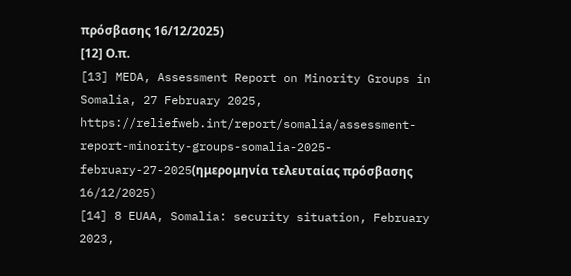πρόσβασης 16/12/2025)
[12] Ο.π.
[13] MEDA, Assessment Report on Minority Groups in Somalia, 27 February 2025, https://reliefweb.int/report/somalia/assessment-report-minority-groups-somalia-2025-february-27-2025(ημερομηνία τελευταίας πρόσβασης 16/12/2025)
[14] 8 EUAA, Somalia: security situation, February 2023,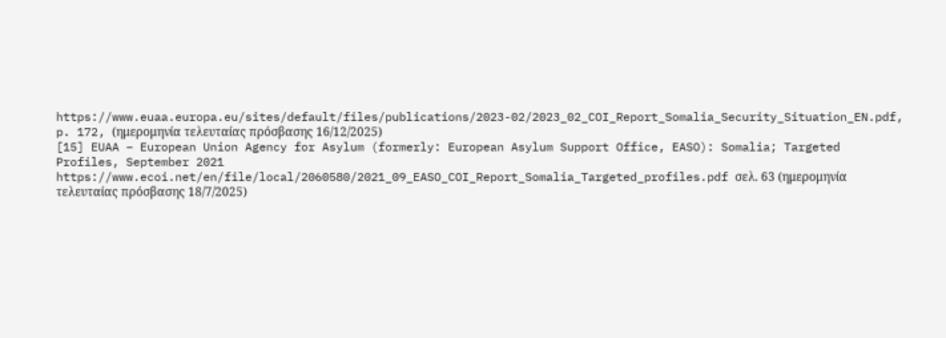https://www.euaa.europa.eu/sites/default/files/publications/2023-02/2023_02_COI_Report_Somalia_Security_Situation_EN.pdf, p. 172, (ημερομηνία τελευταίας πρόσβασης 16/12/2025)
[15] EUAA – European Union Agency for Asylum (formerly: European Asylum Support Office, EASO): Somalia; Targeted Profiles, September 2021
https://www.ecoi.net/en/file/local/2060580/2021_09_EASO_COI_Report_Somalia_Targeted_profiles.pdf σελ. 63 (ημερομηνία τελευταίας πρόσβασης 18/7/2025)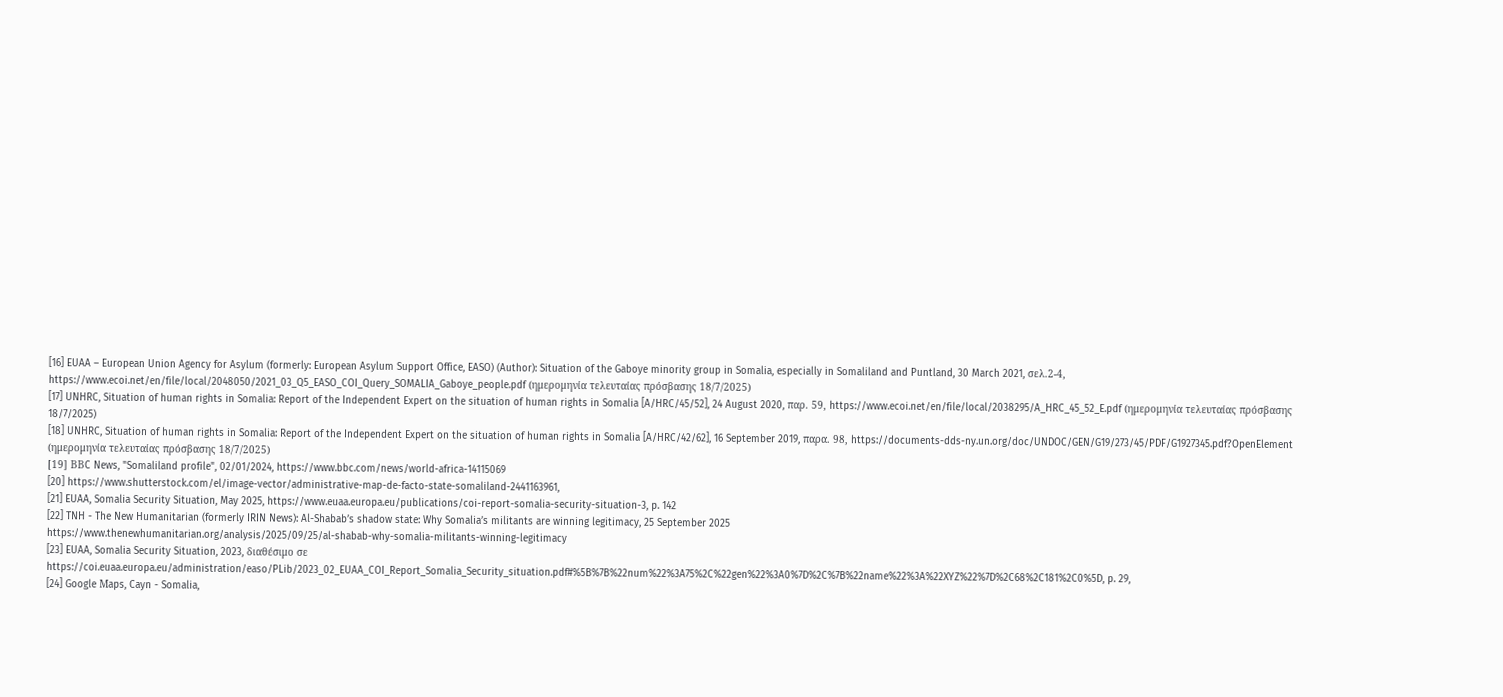[16] EUAA – European Union Agency for Asylum (formerly: European Asylum Support Office, EASO) (Author): Situation of the Gaboye minority group in Somalia, especially in Somaliland and Puntland, 30 March 2021, σελ.2-4,
https://www.ecoi.net/en/file/local/2048050/2021_03_Q5_EASO_COI_Query_SOMALIA_Gaboye_people.pdf (ημερομηνία τελευταίας πρόσβασης 18/7/2025)
[17] UNHRC, Situation of human rights in Somalia: Report of the Independent Expert on the situation of human rights in Somalia [A/HRC/45/52], 24 August 2020, παρ. 59, https://www.ecoi.net/en/file/local/2038295/A_HRC_45_52_E.pdf (ημερομηνία τελευταίας πρόσβασης 18/7/2025)
[18] UNHRC, Situation of human rights in Somalia: Report of the Independent Expert on the situation of human rights in Somalia [A/HRC/42/62], 16 September 2019, παρα. 98, https://documents-dds-ny.un.org/doc/UNDOC/GEN/G19/273/45/PDF/G1927345.pdf?OpenElement (ημερομηνία τελευταίας πρόσβασης 18/7/2025)
[19] ΒΒC News, "Somaliland profile", 02/01/2024, https://www.bbc.com/news/world-africa-14115069
[20] https://www.shutterstock.com/el/image-vector/administrative-map-de-facto-state-somaliland-2441163961,
[21] EUAA, Somalia Security Situation, May 2025, https://www.euaa.europa.eu/publications/coi-report-somalia-security-situation-3, p. 142
[22] TNH - The New Humanitarian (formerly IRIN News): Al-Shabab’s shadow state: Why Somalia’s militants are winning legitimacy, 25 September 2025
https://www.thenewhumanitarian.org/analysis/2025/09/25/al-shabab-why-somalia-militants-winning-legitimacy
[23] EUAA, Somalia Security Situation, 2023, διαθέσιμο σε https://coi.euaa.europa.eu/administration/easo/PLib/2023_02_EUAA_COI_Report_Somalia_Security_situation.pdf#%5B%7B%22num%22%3A75%2C%22gen%22%3A0%7D%2C%7B%22name%22%3A%22XYZ%22%7D%2C68%2C181%2C0%5D, p. 29,
[24] Google Μaps, Cayn - Somalia,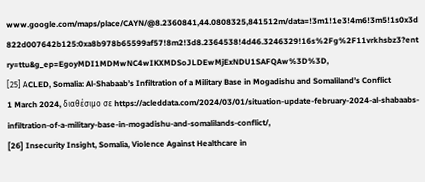www.google.com/maps/place/CAYN/@8.2360841,44.0808325,841512m/data=!3m1!1e3!4m6!3m5!1s0x3d822d007642b125:0xa8b978b65599af57!8m2!3d8.2364538!4d46.3246329!16s%2Fg%2F11vrkhsbz3?entry=ttu&g_ep=EgoyMDI1MDMwNC4wIKXMDSoJLDEwMjExNDU1SAFQAw%3D%3D,
[25] ΑCLED, Somalia: Al-Shabaab’s Infiltration of a Military Base in Mogadishu and Somaliland’s Conflict
1 March 2024, διαθέσιμο σε https://acleddata.com/2024/03/01/situation-update-february-2024-al-shabaabs-infiltration-of-a-military-base-in-mogadishu-and-somalilands-conflict/,
[26] Insecurity Insight, Somalia, Violence Against Healthcare in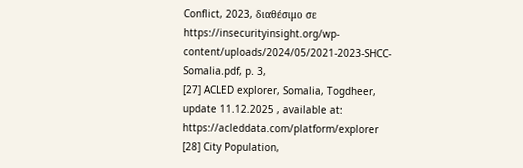Conflict, 2023, διαθέσιμο σε https://insecurityinsight.org/wp-content/uploads/2024/05/2021-2023-SHCC-Somalia.pdf, p. 3,
[27] ACLED explorer, Somalia, Togdheer, update 11.12.2025 , available at: https://acleddata.com/platform/explorer
[28] City Population,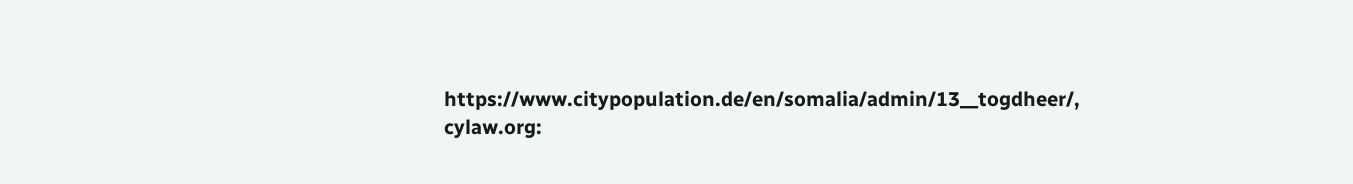https://www.citypopulation.de/en/somalia/admin/13__togdheer/,
cylaw.org: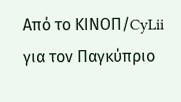Από το ΚΙΝOΠ/CyLii για τον Παγκύπριο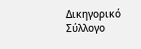Δικηγορικό Σύλλογο